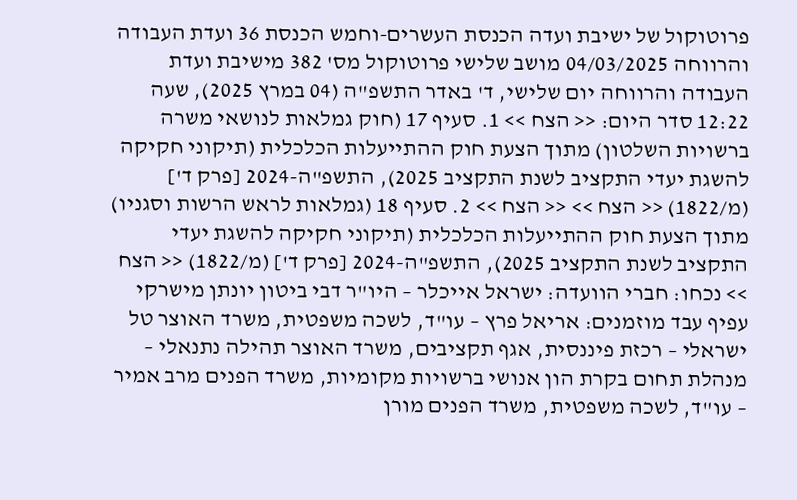פרוטוקול של ישיבת ועדה הכנסת העשרים-וחמש הכנסת 36 ועדת העבודה והרווחה 04/03/2025 מושב שלישי פרוטוקול מס' 382 מישיבת ועדת העבודה והרווחה יום שלישי, ד' באדר התשפ"ה (04 במרץ 2025), שעה 12:22 סדר היום: << הצח >> 1. סעיף 17 (חוק גמלאות לנושאי משרה ברשויות השלטון) מתוך הצעת חוק ההתייעלות הכלכלית (תיקוני חקיקה להשגת יעדי התקציב לשנת התקציב 2025), התשפ"ה-2024 [פרק ד'] (מ/1822) << הצח >> << הצח >> 2. סעיף 18 (גמלאות לראש הרשות וסגניו) מתוך הצעת חוק ההתייעלות הכלכלית (תיקוני חקיקה להשגת יעדי התקציב לשנת התקציב 2025), התשפ"ה-2024 [פרק ד'] (מ/1822) << הצח >> נכחו: חברי הוועדה: ישראל אייכלר – היו"ר דבי ביטון יונתן מישרקי עפיף עבד מוזמנים: אריאל פרץ – עו"ד, לשכה משפטית, משרד האוצר טל ישראלי – רכזת פיננסית, אגף תקציבים, משרד האוצר תהילה נתנאלי – מנהלת תחום בקרת הון אנושי ברשויות מקומיות, משרד הפנים מרב אמיר – עו"ד, לשכה משפטית, משרד הפנים מורן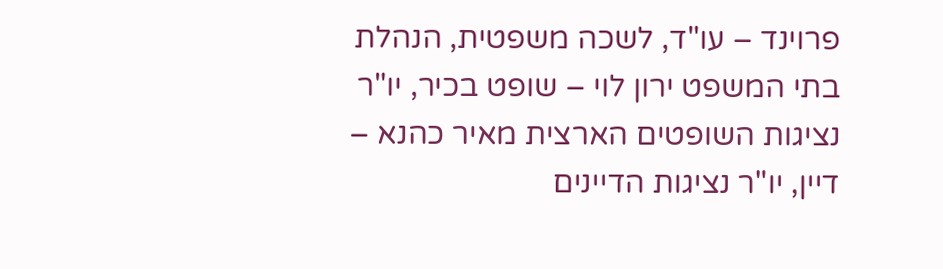פרוינד – עו"ד, לשכה משפטית, הנהלת בתי המשפט ירון לוי – שופט בכיר, יו"ר נציגות השופטים הארצית מאיר כהנא – דיין, יו"ר נציגות הדיינים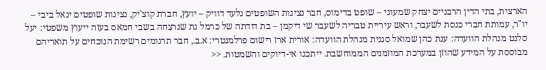הארצית, בתי הדין הרבניים יצחק שמעוני – שופט בדימוס, חבר נציגות השופטים גלעד דוויק – יועץ, חברת קוצ'יק, נציגות שופטים יגאל ביבי – יו"ר, עמותת חברי כנסת לשעבר, וראש עיריית טבריה לשעבר שי דיקמן – בת דודתה של כרמל גת שנרצחה בשבי חמאס בעזה ייעוץ משפטי: יעל סלנט מנהלת הוועדה: ענת כהן שמואל סגנית מנהלת הוועדה: אורית ארז רישום פרלמנטרי: א.ב., חבר תרגומים רשימת הנוכחים על תואריהם מבוססת על המידע שהוזן במערכת המוזמנים הממוחשבת. ייתכנו אי-דיוקים והשמטות. <<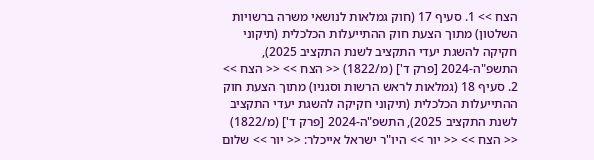הצח >> 1. סעיף 17 (חוק גמלאות לנושאי משרה ברשויות השלטון) מתוך הצעת חוק ההתייעלות הכלכלית (תיקוני חקיקה להשגת יעדי התקציב לשנת התקציב 2025), התשפ"ה-2024 [פרק ד'] (מ/1822) << הצח >> << הצח >> 2. סעיף 18 (גמלאות לראש הרשות וסגניו) מתוך הצעת חוק ההתייעלות הכלכלית (תיקוני חקיקה להשגת יעדי התקציב לשנת התקציב 2025), התשפ"ה-2024 [פרק ד'] (מ/1822) << הצח >> << יור >> היו"ר ישראל אייכלר: << יור >> שלום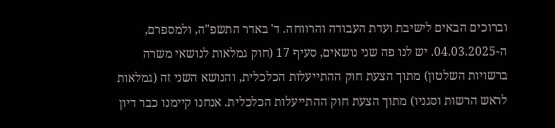וברוכים הבאים לישיבת ועדת העבודה והרווחה. ד' באדר התשפ"ה, ולמספרם, ה-04.03.2025. יש לנו פה שני נושאים, סעיף 17 (חוק גמלאות לנושאי משרה ברשויות השלטון) מתוך הצעת חוק ההתייעלות הכלכלית, והנושא השני זה (גמלאות לראש הרשות וסגניו) מתוך הצעת חוק ההתייעלות הכלכלית. אנחנו קיימנו כבר דיון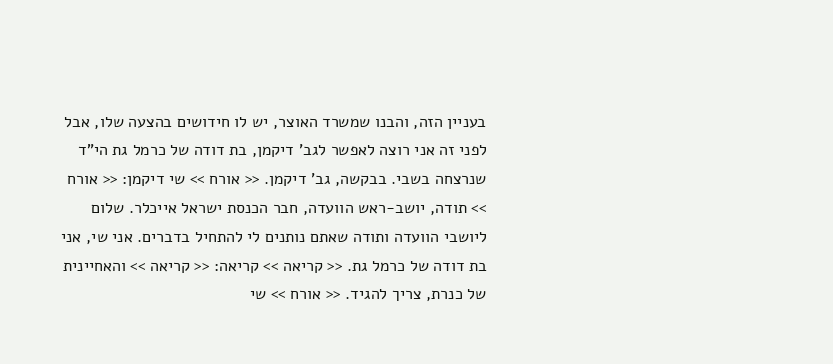בעניין הזה, והבנו שמשרד האוצר, יש לו חידושים בהצעה שלו, אבל לפני זה אני רוצה לאפשר לגב' דיקמן, בת דודה של כרמל גת הי"ד שנרצחה בשבי. בבקשה, גב' דיקמן. << אורח >> שי דיקמן: << אורח >> תודה, יושב-ראש הוועדה, חבר הכנסת ישראל אייכלר. שלום ליושבי הוועדה ותודה שאתם נותנים לי להתחיל בדברים. אני שי, אני בת דודה של כרמל גת. << קריאה >> קריאה: << קריאה >> והאחיינית של כנרת, צריך להגיד. << אורח >> שי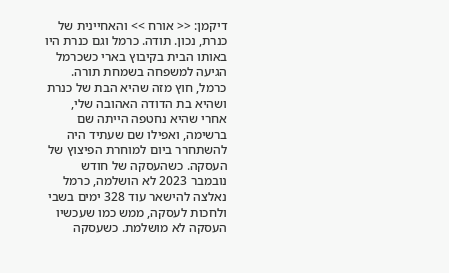דיקמן: << אורח >> והאחיינית של כנרת, נכון. תודה. כרמל וגם כנרת היו באותו הבית בקיבוץ בארי כשכרמל הגיעה למשפחה בשמחת תורה. כרמל, חוץ מזה שהיא הבת של כנרת ושהיא בת הדודה האהובה שלי, אחרי שהיא נחטפה הייתה שם ברשימה, ואפילו שם שעתיד היה להשתחרר ביום למוחרת הפיצוץ של העסקה. כשהעסקה של חודש נובמבר 2023 לא הושלמה, כרמל נאלצה להישאר עוד 328 ימים בשבי ולחכות לעסקה, ממש כמו שעכשיו העסקה לא מושלמת. כשעסקה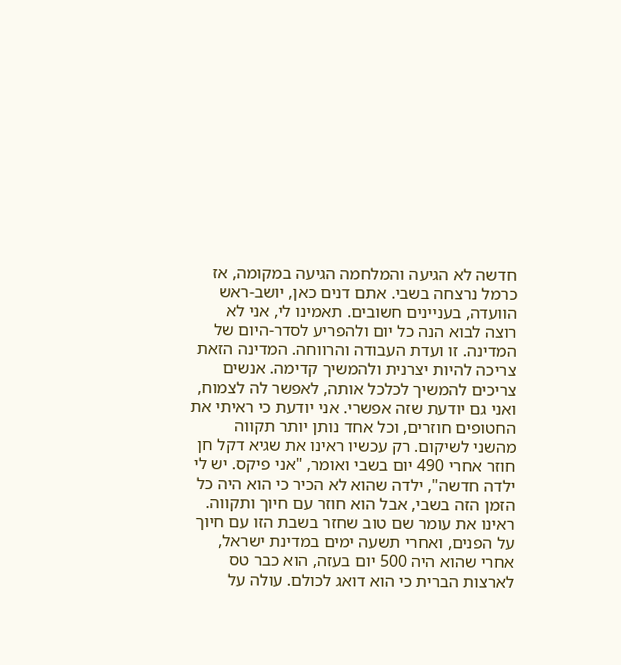חדשה לא הגיעה והמלחמה הגיעה במקומה, אז כרמל נרצחה בשבי. אתם דנים כאן, יושב-ראש הוועדה, בעניינים חשובים. תאמינו לי, אני לא רוצה לבוא הנה כל יום ולהפריע לסדר-היום של המדינה. זו ועדת העבודה והרווחה. המדינה הזאת צריכה להיות יצרנית ולהמשיך קדימה. אנשים צריכים להמשיך לכלכל אותה, לאפשר לה לצמוח, ואני גם יודעת שזה אפשרי. אני יודעת כי ראיתי את החטופים חוזרים, וכל אחד נותן יותר תקווה מהשני לשיקום. רק עכשיו ראינו את שגיא דקל חן חוזר אחרי 490 יום בשבי ואומר, "אני פיקס. יש לי ילדה חדשה", ילדה שהוא לא הכיר כי הוא היה כל הזמן הזה בשבי, אבל הוא חוזר עם חיוך ותקווה. ראינו את עומר שם טוב שחזר בשבת הזו עם חיוך על הפנים, ואחרי תשעה ימים במדינת ישראל, אחרי שהוא היה 500 יום בעזה, הוא כבר טס לארצות הברית כי הוא דואג לכולם. עולה על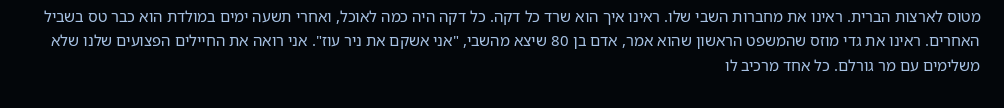מטוס לארצות הברית. ראינו את מחברות השבי שלו. ראינו איך הוא שרד כל דקה. כל דקה היה כמה לאוכל, ואחרי תשעה ימים במולדת הוא כבר טס בשביל האחרים. ראינו את גדי מוזס שהמשפט הראשון שהוא אמר, אדם בן 80 שיצא מהשבי, "אני אשקם את ניר עוז". אני רואה את החיילים הפצועים שלנו שלא משלימים עם מר גורלם. כל אחד מרכיב לו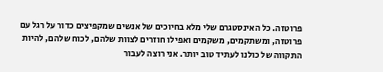פרוטזה. כל האינסטגרם שלי מלא בחיוכים של אנשים שמקפיצים כדור על רגל עם פרוטזה, ומשתקמים, משקמים ואפילו חוזרים לצוות שלהם, לכוח שלהם, להיות התקווה של כולנו לעתיד טוב יותר. אני רוצה לעבור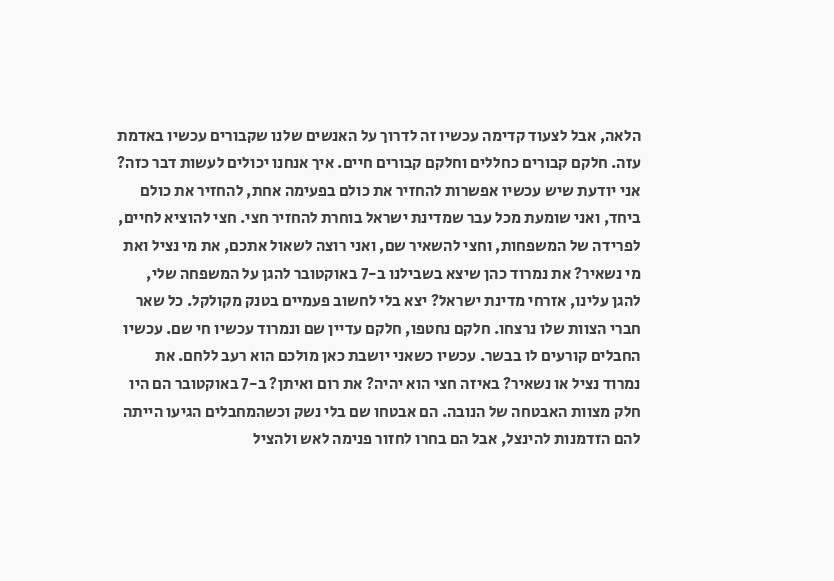הלאה, אבל לצעוד קדימה עכשיו זה לדרוך על האנשים שלנו שקבורים עכשיו באדמת עזה. חלקם קבורים כחללים וחלקם קבורים חיים. איך אנחנו יכולים לעשות דבר כזה? אני יודעת שיש עכשיו אפשרות להחזיר את כולם בפעימה אחת, להחזיר את כולם ביחד, ואני שומעת מכל עבר שמדינת ישראל בוחרת להחזיר חצי. חצי להוציא לחיים, לפרידה של המשפחות, וחצי להשאיר שם, ואני רוצה לשאול אתכם, את מי נציל ואת מי נשאיר? את נמרוד כהן שיצא בשבילנו ב-7 באוקטובר להגן על המשפחה שלי, להגן עלינו, אזרחי מדינת ישראל? יצא בלי לחשוב פעמיים בטנק מקולקל. כל שאר חברי הצוות שלו נרצחו. חלקם נחטפו, חלקם עדיין שם ונמרוד עכשיו חי שם. עכשיו החבלים קורעים לו בבשר. עכשיו כשאני יושבת כאן מולכם הוא רעב ללחם. את נמרוד נציל או נשאיר? באיזה חצי הוא יהיה? את רום ואיתן? ב-7 באוקטובר הם היו חלק מצוות האבטחה של הנובה. הם אבטחו שם בלי נשק וכשהמחבלים הגיעו הייתה להם הזדמנות להינצל, אבל הם בחרו לחזור פנימה לאש ולהציל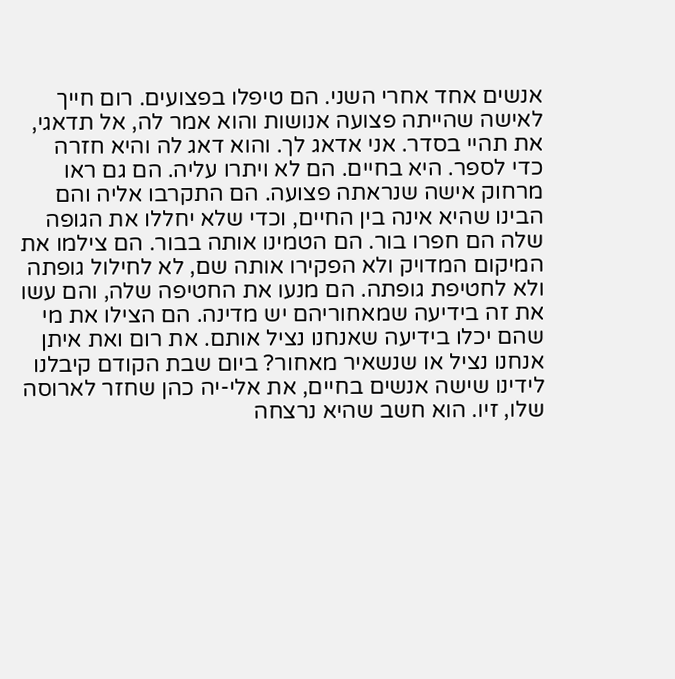אנשים אחד אחרי השני. הם טיפלו בפצועים. רום חייך לאישה שהייתה פצועה אנושות והוא אמר לה, אל תדאגי, את תהיי בסדר. אני אדאג לך. והוא דאג לה והיא חזרה כדי לספר. היא בחיים. הם לא ויתרו עליה. הם גם ראו מרחוק אישה שנראתה פצועה. הם התקרבו אליה והם הבינו שהיא אינה בין החיים, וכדי שלא יחללו את הגופה שלה הם חפרו בור. הם הטמינו אותה בבור. הם צילמו את המיקום המדויק ולא הפקירו אותה שם, לא לחילול גופתה ולא לחטיפת גופתה. הם מנעו את החטיפה שלה, והם עשו את זה בידיעה שמאחוריהם יש מדינה. הם הצילו את מי שהם יכלו בידיעה שאנחנו נציל אותם. את רום ואת איתן אנחנו נציל או שנשאיר מאחור? ביום שבת הקודם קיבלנו לידינו שישה אנשים בחיים, את אלי-יה כהן שחזר לארוסה שלו, זיו. הוא חשב שהיא נרצחה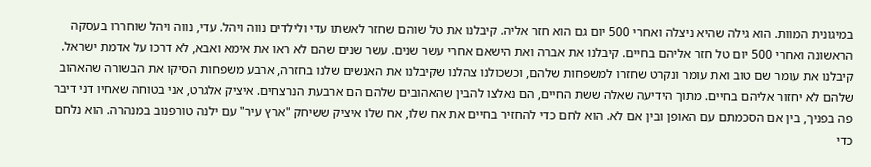במיגונית המוות. הוא גילה שהיא ניצלה ואחרי 500 יום גם הוא חזר אליה. קיבלנו את טל שוהם שחזר לאשתו עדי ולילדים נווה ויהל. עדי, נווה ויהל שוחררו בעסקה הראשונה ואחרי 500 יום טל חזר אליהם בחיים. קיבלנו את אברה ואת הישאם אחרי עשר שנים. עשר שנים שהם לא ראו את אימא ואבא, לא דרכו על אדמת ישראל. קיבלנו את עומר שם טוב ואת עומר ונקרט שחזרו למשפחות שלהם, וכשכולנו צהלנו שקיבלנו את האנשים שלנו בחזרה, ארבע משפחות הסיקו את הבשורה שהאהוב שלהם לא יחזור אליהם בחיים. מתוך הידיעה שאלה ששת החיים, הם נאלצו להבין שהאהובים שלהם הם ארבעת הנרצחים. איציק אלגרט, אני בטוחה שאחיו דני דיבר פה בפניך, בין אם הסכמתם עם האופן ובין אם לא. הוא לחם כדי להחזיר בחיים את אח שלו, אח שלו איציק ששיחק "ארץ עיר" עם ילנה טורפנוב במנהרה. הוא נלחם כדי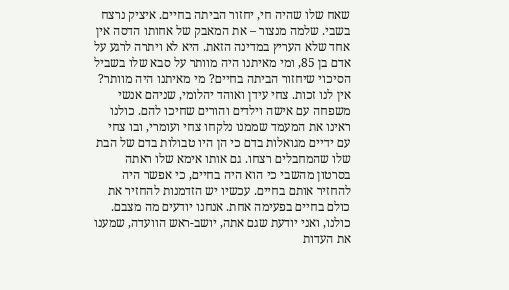שאח שלו שהיה חי, יחזור הביתה בחיים. איציק נרצח בשבי. שלמה מנצור – את המאבק של אחותו הדסה אין אחד שלא העריץ במדינה הזאת. היא לא ויתרה לרגע על אדם בן 85, ומי מאיתנו היה מוותר על סבא שלו בשביל הסיכוי שיחזור הביתה בחיים? מי מאיתנו היה מוותר? אין לנו זכות. צחי עידן ואוהד יהלומי, שניהם אנשי משפחה עם אישה וילדים והורים שחיכו להם. כולנו ראינו את המעמד שממנו נלקחו צחי ועומרי, ובו צחי עם ידיים מגואלות בדם כי הן היו טבולות בדם של הבת שלו שהמחבלים רצחו. גם אותו אימא שלו ראתה בסרטון מהשבי כי הוא היה בחיים, כי אפשר היה להחזיר אותם בחיים. עכשיו יש הזדמנות להחזיר את כולם בחיים בפעימה אחת. אנחנו יודעים מה מצבם. כולנו, ואני יודעת שגם אתה, יושב-ראש הוועדה, שמענו את העדות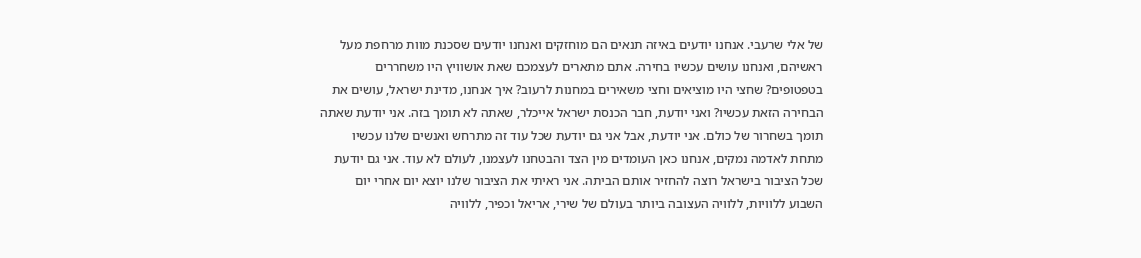של אלי שרעבי. אנחנו יודעים באיזה תנאים הם מוחזקים ואנחנו יודעים שסכנת מוות מרחפת מעל ראשיהם, ואנחנו עושים עכשיו בחירה. אתם מתארים לעצמכם שאת אושוויץ היו משחררים בטפטופים? שחצי היו מוציאים וחצי משאירים במחנות לרעוב? איך אנחנו, מדינת ישראל, עושים את הבחירה הזאת עכשיו? ואני יודעת, חבר הכנסת ישראל אייכלר, שאתה לא תומך בזה. אני יודעת שאתה תומך בשחרור של כולם. אני יודעת, אבל אני גם יודעת שכל עוד זה מתרחש ואנשים שלנו עכשיו מתחת לאדמה נמקים, אנחנו כאן העומדים מין הצד והבטחנו לעצמנו, לעולם לא עוד. אני גם יודעת שכל הציבור בישראל רוצה להחזיר אותם הביתה. אני ראיתי את הציבור שלנו יוצא יום אחרי יום השבוע ללוויות, ללוויה העצובה ביותר בעולם של שירי, אריאל וכפיר, ללוויה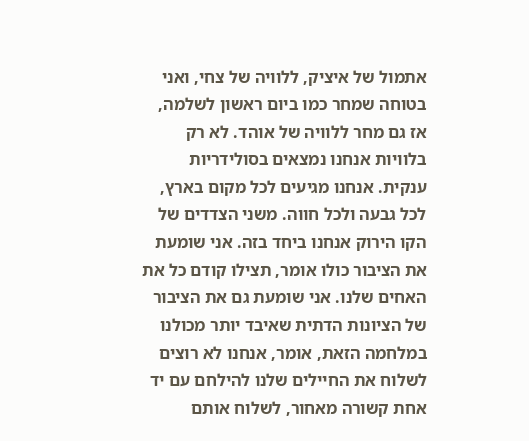אתמול של איציק, ללוויה של צחי, ואני בטוחה שמחר כמו ביום ראשון לשלמה, אז גם מחר ללוויה של אוהד. לא רק בלוויות אנחנו נמצאים בסולידריות ענקית. אנחנו מגיעים לכל מקום בארץ, לכל גבעה ולכל חווה. משני הצדדים של הקו הירוק אנחנו ביחד בזה. אני שומעת את הציבור כולו אומר, תצילו קודם כל את האחים שלנו. אני שומעת גם את הציבור של הציונות הדתית שאיבד יותר מכולנו במלחמה הזאת, אומר, אנחנו לא רוצים לשלוח את החיילים שלנו להילחם עם יד אחת קשורה מאחור, לשלוח אותם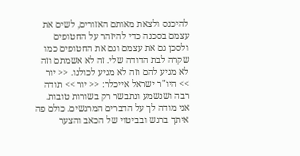להיכנס ולצאת מאותם האזורים, לשים את עצמם בסכנה כדי להיזהר על החטופים ולסכן גם את עצמם וגם את החטופים כמו שקרה לבת הדודה שלי. זה לא אשמתם וזה לא מגיע להם וזה לא מגיע לכולנו. << יור >> היו"ר ישראל אייכלר: << יור >> תודה רבה ושנשמע ונתבשר רק בשורות טובות. אני מודה לך על הדברים המרגשים. כולם פה איתך ברגש ובביטוי של הכאב והצער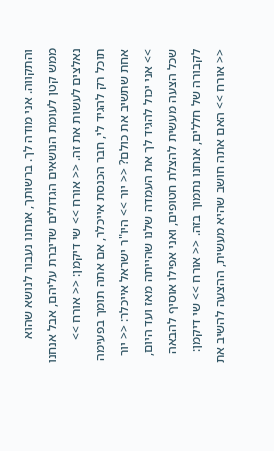והתקווה. אני מודה לך. ברשותך, אנחנו נעבור לנושא שהוא ממש קטן לעומת הנושאים הגדולים שדיברת עליהם, אבל אנחנו נאלצים לעשות את זה. << אורח >> שי דיקמן: << אורח >> תוכל רק להגיד לי, חבר הכנסת אייכלר, אם אתה תומך בפעימה אחת שתשיב את כולם? << יור >> היו"ר ישראל אייכלר: << יור >> אני יכול להגיד לך את העמדה שלנו שהייתה מאז ועד היום, שכל הצעה מעשית להצלת חטופים, ואני אפילו אוסיף להבאה לקבורה של חללים, אנחנו נתמוך בזה. << אורח >> שי דיקמן: << אורח >> האם אתה חושב שהיא מעשית, ההצעה להשיב את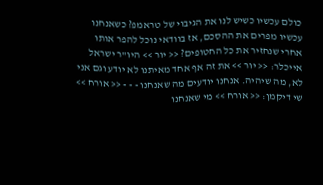כולם עכשיו כשיש לנו את הגיבוי של טראמפ? כשאנחנו עכשיו מפרים את ההסכם, אז בוודאי נוכל להפר אותו אחרי שנחזיר את כל החטופים? << יור >> היו"ר ישראל אייכלר: << יור >> את זה אף אחד מאיתנו לא יודע וגם אני לא, מה שיהיה. אנחנו יודעים מה שאנחנו - - - << אורח >> שי דיקמן: << אורח >> מי שאנחנו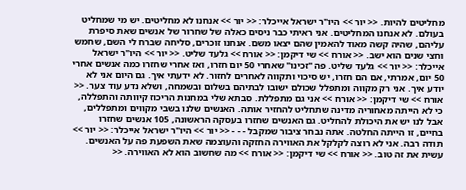מחליטים להיות. << יור >> היו"ר ישראל אייכלר: << יור >> אנחנו לא מחליטים. יש מי שמחליט בעולם. לא אנחנו המחליטים. אני ראיתי כבר ניסים כאלה של שחרור של אנשים שאת סיפרת עליהם, שהיה קשה מאוד להאמין שהם יצאו משם. אנחנו זוכרים, סליחה שברח לי השם, שחמש וחצי שנים הוא ישב. << אורח >> שי דיקמן: << אורח >> גלעד שליט. << יור >> היו"ר ישראל אייכלר: << יור >> גלעד שליט. פה "זכינו" שאחרי 50 יום חזרו, ואז אחרי שחזרו כמה אנשים אחרי 50 יום, אמרתי, אם הם חזרו, יש סיכוי ותקווה לאחרים לחזור. לא ידעתי איך. גם היום אני לא יודע איך. אני רק מקווה ומתפלל שכולם ישובו לבתיהם בשלום ובשמחה, ושלא נדע עוד צער. << אורח >> שי דיקמן: << אורח >> אני גם מתפללת. סבתא שלי במחנות הריכוז קיוותה והתפללה, כי לא הייתה מאחוריה מדינה שתחליט להחזיר אותה. האנשים שלנו בשבי מקווים ומתפללים, אבל לנו יש את היכולת להחליט. גם האנשים שחזרו בעסקה הראשונה, 105 אנשים שחזרו בחיים, זו הייתה החלטה. אתה נבחר ציבור שמקבל - - - << יור >> היו"ר ישראל אייכלר: << יור >> תודה רבה. אני לא רוצה לקלקל את האווירה החזקה והעוצמה שאת השפעת פה על האנשים. עשית את זה טוב. << אורח >> שי דיקמן: << אורח >> מה שחשוב הוא לא האווירה. <<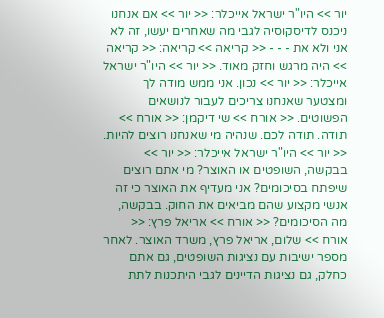יור >> היו"ר ישראל אייכלר: << יור >> אם אנחנו ניכנס לדיסקוסיה לגבי מה שאחרים יעשו, זה לא אני ולא את - - - << קריאה >> קריאה: << קריאה >> היה מרגש וחזק מאוד. << יור >> היו"ר ישראל אייכלר: << יור >> נכון. אני ממש מודה לך ומצטער שאנחנו צריכים לעבור לנושאים הפשוטים. << אורח >> שי דיקמן: << אורח >> תודה. תודה לכם. שנהיה מי שאנחנו רוצים להיות. << יור >> היו"ר ישראל אייכלר: << יור >> בבקשה, השופטים או האוצר? מי אתם רוצים שיפתח בסיכומים? אני מעדיף את האוצר כי זה אנשי מקצוע שהם מביאים את החוק. בבקשה, מה הסיכומים? << אורח >> אריאל פרץ: << אורח >> שלום, אריאל פרץ, משרד האוצר. לאחר מספר ישיבות עם נציגות השופטים, גם אתם כחלק, גם נציגות הדיינים לגבי היתכנות לתת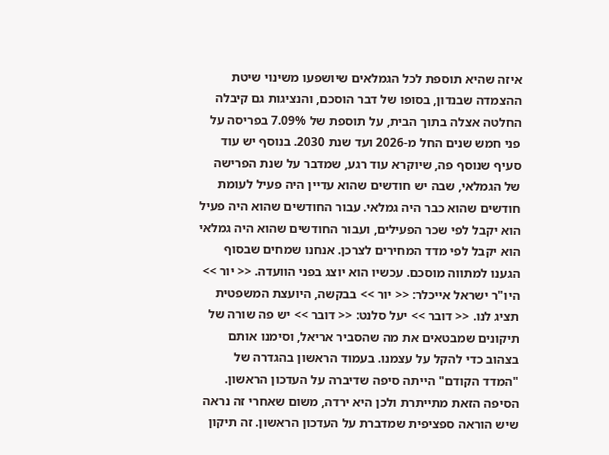איזה שהיא תוספת לכל הגמלאים שיושפעו משינוי שיטת ההצמדה שבנדון, בסופו של דבר הוסכם, והנציגות גם קיבלה החלטה אצלה בתוך הבית, על תוספת של 7.09% בפריסה על פני חמש שנים החל מ-2026 ועד שנת 2030. בנוסף יש עוד סעיף שנוסף פה, שיוקרא עוד רגע, שמדבר על שנת הפרישה של הגמלאי, שבה יש חודשים שהוא עדיין היה פעיל לעומת חודשים שהוא כבר היה גמלאי. עבור החודשים שהוא היה פעיל הוא יקבל לפי שכר הפעילים, ועבור החודשים שהוא היה גמלאי הוא יקבל לפי מדד המחירים לצרכן. אנחנו שמחים שבסוף הגענו למתווה מוסכם. עכשיו הוא יוצג בפני הוועדה. << יור >> היו"ר ישראל אייכלר: << יור >> בבקשה, היועצת המשפטית תציג לנו. << דובר >> יעל סלנט: << דובר >> יש פה שורה של תיקונים שמבטאים את מה שהסביר אריאל, וסימנו אותם בצהוב כדי להקל על עצמנו. בעמוד הראשון בהגדרה של "המדד הקודם" הייתה סיפה שדיברה על העדכון הראשון. הסיפה הזאת מתייתרת ולכן היא ירדה, משום שאחרי זה נראה שיש הוראה ספציפית שמדברת על העדכון הראשון. זה תיקון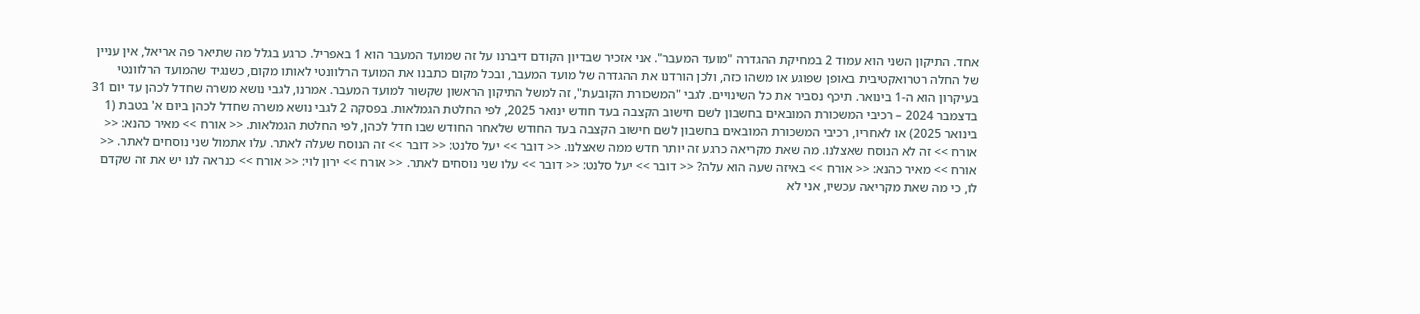אחד. התיקון השני הוא עמוד 2 במחיקת ההגדרה "מועד המעבר". אני אזכיר שבדיון הקודם דיברנו על זה שמועד המעבר הוא 1 באפריל. כרגע בגלל מה שתיאר פה אריאל, אין עניין של החלה רטרואקטיבית באופן שפוגע או משהו כזה, ולכן הורדנו את ההגדרה של מועד המעבר, ובכל מקום כתבנו את המועד הרלוונטי לאותו מקום, כשנגיד שהמועד הרלוונטי בעיקרון הוא ה-1 בינואר. תיכף נסביר את כל השינויים. לגבי "המשכורת הקובעת", זה למשל התיקון הראשון שקשור למועד המעבר. אמרנו, לגבי נושא משרה שחדל לכהן עד יום 31 בדצמבר 2024 – רכיבי המשכורת המובאים בחשבון לשם חישוב הקצבה בעד חודש ינואר 2025, לפי החלטת הגמלאות. בפסקה 2 לגבי נושא משרה שחדל לכהן ביום א' בטבת (1 בינואר 2025) או לאחריו, רכיבי המשכורת המובאים בחשבון לשם חישוב הקצבה בעד החודש שלאחר החודש שבו חדל לכהן, לפי החלטת הגמלאות. << אורח >> מאיר כהנא: << אורח >> זה לא הנוסח שאצלנו. מה שאת מקריאה כרגע זה יותר חדש ממה שאצלנו. << דובר >> יעל סלנט: << דובר >> זה הנוסח שעלה לאתר. עלו אתמול שני נוסחים לאתר. << אורח >> מאיר כהנא: << אורח >> באיזה שעה הוא עלה? << דובר >> יעל סלנט: << דובר >> עלו שני נוסחים לאתר. << אורח >> ירון לוי: << אורח >> כנראה לנו יש את זה שקדם לו, כי מה שאת מקריאה עכשיו, אני לא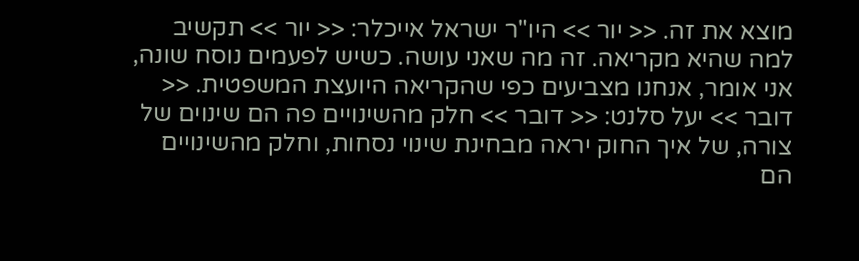מוצא את זה. << יור >> היו"ר ישראל אייכלר: << יור >> תקשיב למה שהיא מקריאה. זה מה שאני עושה. כשיש לפעמים נוסח שונה, אני אומר, אנחנו מצביעים כפי שהקריאה היועצת המשפטית. << דובר >> יעל סלנט: << דובר >> חלק מהשינויים פה הם שינוים של צורה, של איך החוק יראה מבחינת שינוי נסחות, וחלק מהשינויים הם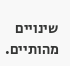שינויים מהותיים.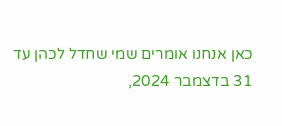כאן אנחנו אומרים שמי שחדל לכהן עד 31 בדצמבר 2024,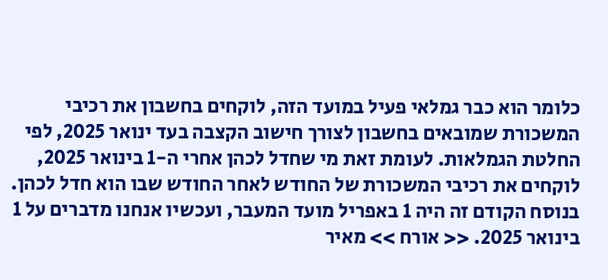כלומר הוא כבר גמלאי פעיל במועד הזה, לוקחים בחשבון את רכיבי המשכורת שמובאים בחשבון לצורך חישוב הקצבה בעד ינואר 2025, לפי החלטת הגמלאות. לעומת זאת מי שחדל לכהן אחרי ה-1 בינואר 2025, לוקחים את רכיבי המשכורת של החודש לאחר החודש שבו הוא חדל לכהן. בנוסח הקודם זה היה 1 באפריל מועד המעבר, ועכשיו אנחנו מדברים על 1 בינואר 2025. << אורח >> מאיר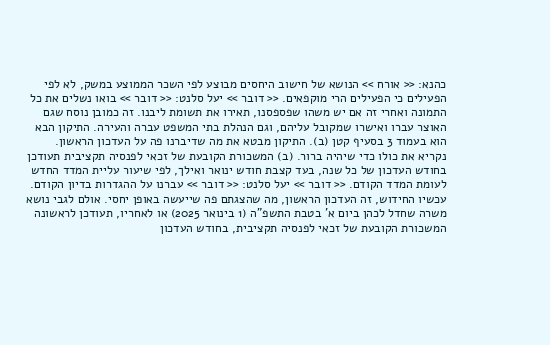כהנא: << אורח >> הנושא של חישוב היחסים מבוצע לפי השכר הממוצע במשק, לא לפי הפעילים כי הפעילים הרי מוקפאים. << דובר >> יעל סלנט: << דובר >> בואו נשלים את כל התמונה ואחרי זה אם יש משהו שפספסנו, תאירו את תשומת ליבנו. זה כמובן נוסח שגם האוצר עברו ואישרו שמקובל עליהם, וגם הנהלת בתי המשפט עברה והעירה. התיקון הבא הוא בעמוד 3 בסעיף קטן (ב). התיקון מבטא את מה שדיברנו פה על העדכון הראשון. נקריא את כולו כדי שיהיה ברור. (ב) המשכורת הקובעת של זכאי לפנסיה תקציבית תעודכן בחודש העדכון של כל שנה, בעד קצבת חודש ינואר ואילך, לפי שיעור עליית המדד החדש לעומת המדד הקודם. << דובר >> יעל סלנט: << דובר >> עברנו על ההגדרות בדיון הקודם. עכשיו החידוש, זה העדכון הראשון, מה שהצגתם פה שייעשה באופן יחסי. אולם לגבי נושא משרה שחדל לכהן ביום א' בטבת התשפ"ה (1 בינואר 2025) או לאחריו, תעודכן לראשונה המשכורת הקובעת של זכאי לפנסיה תקציבית, בחודש העדכון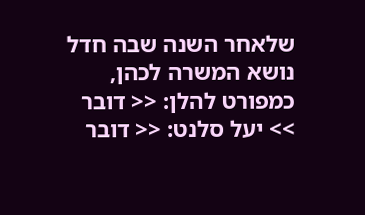שלאחר השנה שבה חדל נושא המשרה לכהן, כמפורט להלן: << דובר >> יעל סלנט: << דובר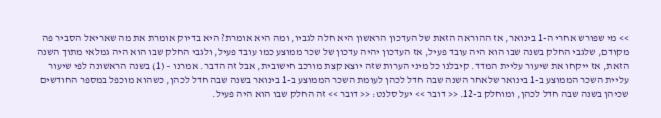>> מי שפורש אחרי ה-1 בינואר, אז ההוראה הזאת של העדכון הראשון היא חלה לגביו, ומה היא אומרת? היא בדיוק אומרת את מה שאריאל הסביר פה מקודם, שלגבי החלק בשנה שבו הוא היה עובד פעיל, אז העדכון יהיה עדכון של שכר ממוצע כמו עובד פעיל, ולגבי החלק שבו הוא היה גמלאי מתוך השנה הזאת, אז ייקחו את שיעור עליית המדד. קיבלנו כל מיני הערות שזה יוצא קצת מורכב חישובית, אבל זה הדבר. אמרנו – (1) בשנה הראשונה לפי שיעור עליית השכר הממוצע ב-1 בינואר שלאחר השנה שבה חדל לכהן לעומת השכר הממוצע ב-1 בינואר בשנה שבה חדל לכהן, כשהוא מוכפל במספר החודשים שכיהן בשנה שבה חדל לכהן, ומוחלק ב-12. << דובר >> יעל סלנט: << דובר >> זה החלק שבו הוא היה פעיל.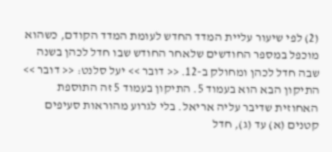(2) לפי שיעור עליית המדד החדש לעומת המדד הקודם, כשהוא מוכפל במספר החודשים שלאחר החודש שבו חדל לכהן בשנה שבה חדל לכהן ומחולק ב-12. << דובר >> יעל סלנט: << דובר >> התיקון הבא הוא בעמוד 5. התיקון בעמוד 5 זה התוספת האחוזית שדיבר עליה אריאל. בלי לגרוע מהוראות סעיפים קטנים (א) עד (ג), חדל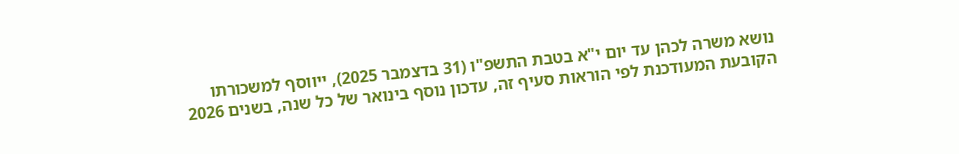נושא משרה לכהן עד יום י"א בטבת התשפ"ו (31 בדצמבר 2025), ייווסף למשכורתו הקובעת המעודכנת לפי הוראות סעיף זה, עדכון נוסף בינואר של כל שנה, בשנים 2026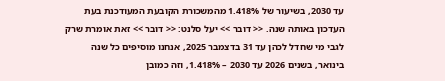עד 2030, בשיעור של 1.418% מהמשכורת הקובעת המעודכנת בעת העדכון באותה שנה. << דובר >> יעל סלנט: << דובר >> זאת אומרת שרק לגבי מי שחדל לכהן עד 31 בדצמבר 2025, אנחנו מוסיפים כל שנה בינואר, בשנים 2026 עד 2030 – 1.418%, וזה כמובן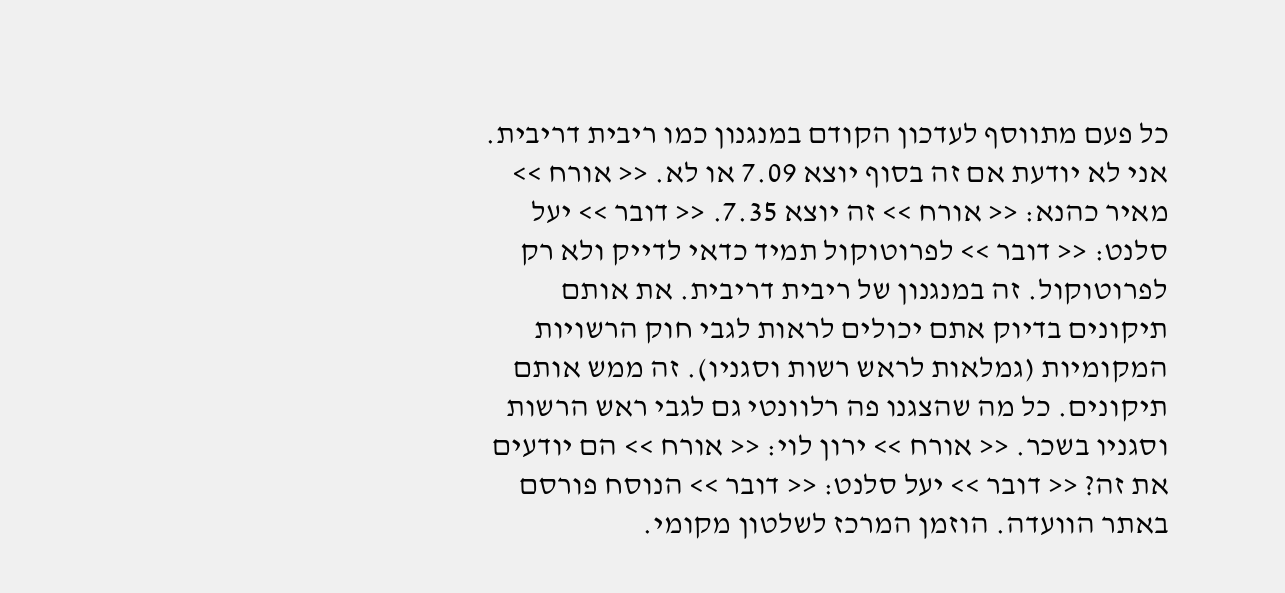כל פעם מתווסף לעדכון הקודם במנגנון כמו ריבית דריבית. אני לא יודעת אם זה בסוף יוצא 7.09 או לא. << אורח >> מאיר כהנא: << אורח >> זה יוצא 7.35. << דובר >> יעל סלנט: << דובר >> לפרוטוקול תמיד כדאי לדייק ולא רק לפרוטוקול. זה במנגנון של ריבית דריבית. את אותם תיקונים בדיוק אתם יכולים לראות לגבי חוק הרשויות המקומיות (גמלאות לראש רשות וסגניו). זה ממש אותם תיקונים. כל מה שהצגנו פה רלוונטי גם לגבי ראש הרשות וסגניו בשכר. << אורח >> ירון לוי: << אורח >> הם יודעים את זה? << דובר >> יעל סלנט: << דובר >> הנוסח פורסם באתר הוועדה. הוזמן המרכז לשלטון מקומי.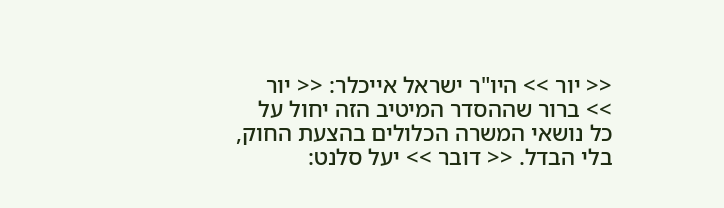<< יור >> היו"ר ישראל אייכלר: << יור >> ברור שההסדר המיטיב הזה יחול על כל נושאי המשרה הכלולים בהצעת החוק, בלי הבדל. << דובר >> יעל סלנט: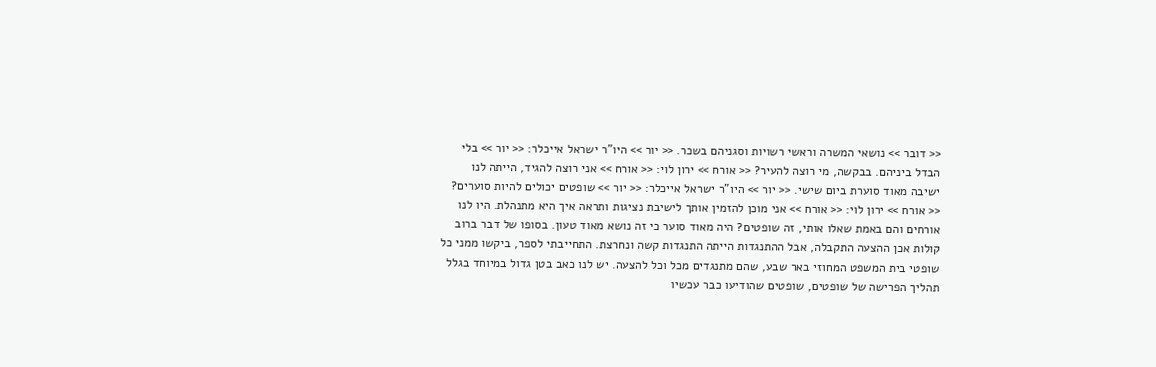<< דובר >> נושאי המשרה וראשי רשויות וסגניהם בשכר. << יור >> היו"ר ישראל אייכלר: << יור >> בלי הבדל ביניהם. בבקשה, מי רוצה להעיר? << אורח >> ירון לוי: << אורח >> אני רוצה להגיד, הייתה לנו ישיבה מאוד סוערת ביום שישי. << יור >> היו"ר ישראל אייכלר: << יור >> שופטים יכולים להיות סוערים? << אורח >> ירון לוי: << אורח >> אני מוכן להזמין אותך לישיבת נציגות ותראה איך היא מתנהלת. היו לנו אורחים והם באמת שאלו אותי, זה שופטים? היה מאוד סוער כי זה נושא מאוד טעון. בסופו של דבר ברוב קולות אכן ההצעה התקבלה, אבל ההתנגדות הייתה התנגדות קשה ונחרצת. התחייבתי לספר, ביקשו ממני כל שופטי בית המשפט המחוזי באר שבע, שהם מתנגדים מכל וכל להצעה. יש לנו כאב בטן גדול במיוחד בגלל תהליך הפרישה של שופטים, שופטים שהודיעו כבר עכשיו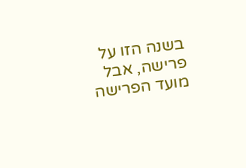בשנה הזו על פרישה, אבל מועד הפרישה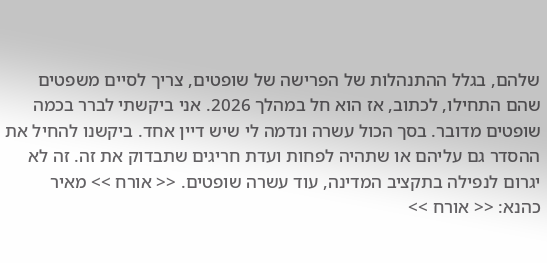שלהם, בגלל ההתנהלות של הפרישה של שופטים, צריך לסיים משפטים שהם התחילו, לכתוב, אז הוא חל במהלך 2026. אני ביקשתי לברר בכמה שופטים מדובר. בסך הכול עשרה ונדמה לי שיש דיין אחד. ביקשנו להחיל את ההסדר גם עליהם או שתהיה לפחות ועדת חריגים שתבדוק את זה. זה לא יגרום לנפילה בתקציב המדינה, עוד עשרה שופטים. << אורח >> מאיר כהנא: << אורח >>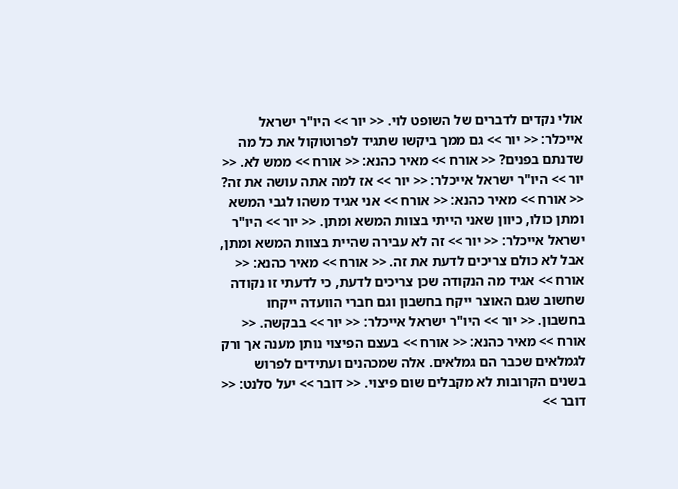אולי נקדים לדברים של השופט לוי. << יור >> היו"ר ישראל אייכלר: << יור >> גם ממך ביקשו שתגיד לפרוטוקול את כל מה שדנתם בפנים? << אורח >> מאיר כהנא: << אורח >> ממש לא. << יור >> היו"ר ישראל אייכלר: << יור >> אז למה אתה עושה את זה? << אורח >> מאיר כהנא: << אורח >> אני אגיד משהו לגבי המשא ומתן כולו, כיוון שאני הייתי בצוות המשא ומתן. << יור >> היו"ר ישראל אייכלר: << יור >> זה לא עבירה שהיית בצוות המשא ומתן, אבל לא כולם צריכים לדעת את זה. << אורח >> מאיר כהנא: << אורח >> אגיד מה הנקודה שכן צריכים לדעת, כי לדעתי זו נקודה שחשוב שגם האוצר ייקח בחשבון וגם חברי הוועדה ייקחו בחשבון. << יור >> היו"ר ישראל אייכלר: << יור >> בבקשה. << אורח >> מאיר כהנא: << אורח >> בעצם הפיצוי נותן מענה אך ורק לגמלאים שכבר הם גמלאים. אלה שמכהנים ועתידים לפרוש בשנים הקרובות לא מקבלים שום פיצוי. << דובר >> יעל סלנט: << דובר >>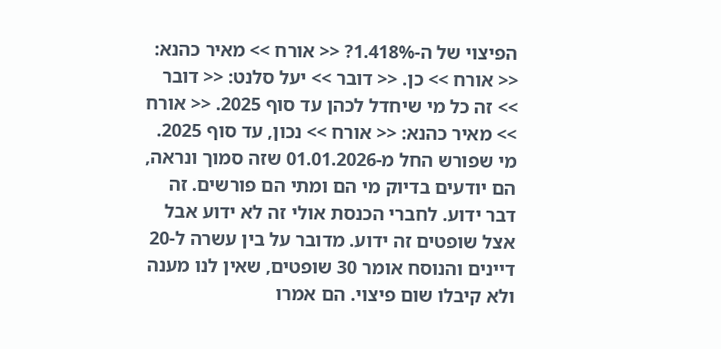הפיצוי של ה-1.418%? << אורח >> מאיר כהנא: << אורח >> כן. << דובר >> יעל סלנט: << דובר >> זה כל מי שיחדל לכהן עד סוף 2025. << אורח >> מאיר כהנא: << אורח >> נכון, עד סוף 2025. מי שפורש החל מ-01.01.2026 שזה סמוך ונראה, הם יודעים בדיוק מי הם ומתי הם פורשים. זה דבר ידוע. לחברי הכנסת אולי זה לא ידוע אבל אצל שופטים זה ידוע. מדובר על בין עשרה ל-20 דיינים והנוסח אומר 30 שופטים, שאין לנו מענה ולא קיבלו שום פיצוי. הם אמרו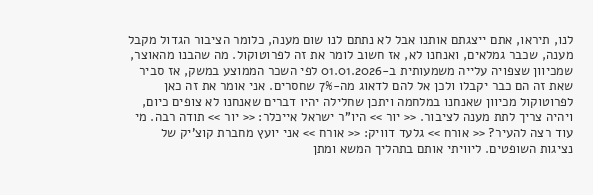לנו, תיראו, אתם ייצגתם אותנו אבל לא נתתם לנו שום מענה, כלומר הציבור הגדול מקבל מענה, שכבר גמלאים, ואנחנו לא, אז חשוב לומר את זה לפרוטוקול. מה שהבנו מהאוצר, שמכיוון שצפויה עלייה משמעותית ב-01.01.2026 לפי השכר הממוצע במשק, אז סביר שאת זה הם כבר יקבלו ולכן אל להם לדאוג מה-7% שחסרים. אני אומר את זה כאן לפרוטוקול מכיוון שאנחנו במלחמה ויתכן שחלילה יהיו דברים שאנחנו לא צופים כיום, ויהיה צריך לתת מענה לציבור. << יור >> היו"ר ישראל אייכלר: << יור >> תודה רבה. מי עוד רצה להעיר? << אורח >> גלעד דוויק: << אורח >> אני יועץ מחברת קוצ'יק של נציגות השופטים. ליוויתי אותם בתהליך המשא ומתן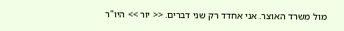מול משרד האוצר. אני אחדד רק שני דברים. << יור >> היו"ר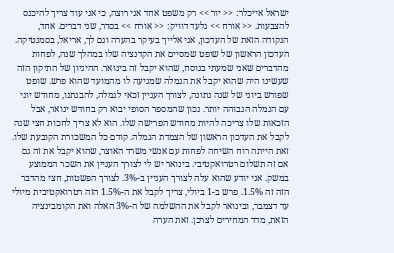ישראל אייכלר: << יור >> רק משפט אחד אני רוצה, כי אני עוד צריך להיכנס להצבעות. << אורח >> גלעד דוויק: << אורח >> בסדר, שני דברים. אחד, הנקודה הזאת של העדכון, אני אלייך בעיקר בהערה וגם לך, אריאל, בסמנטיקה. העדכון הראשון של שופט שמסיים את הקדנציה שלו במהלך שנה, לפחות מהדברים שאני שמעתי בנוסח, שהוא יקבל זה בינואר. ההיגיון של התיקון הזה שעשינו היה שהוא יקבל את הגמלה שמגיעה לו מהמועד שהוא פרש. שופט שפורש ביוני של שנה נתונה, לצורך העניין זכאי לגמלה, להבנתנו, מחודש יוני עם הגמלה הגבוהה יותר. נכון שהמספר הסופי יבוא רק בחודש ינואר, אבל הזכאות שלו צריכה להיות מחודש הפרישה שלו. הוא לא צריך לחכות חצי שנה לקבל את העדכון הראשון של הצמדת הגמלה. קודם כל המשכורת הקובעת שלו. זאת הייתה רוח השיחה לפחות עם אנשי משרד האוצר, שהוא יקבל את זה גם אם זה תשלום רטרואקטיבי. בינואר יש לי לצורך העניין את השכר הממוצע במשק. אני יודע שהוא עלה לצורך העניין ב-3%. לצורך הפשטות, חצי מהדבר הזה זה 1.5%. פרש ב-1 ביולי, צריך לקבל את ה-1.5% הזה רטרואקטיבית מיולי עד דצמבר, ובינואר לקבל את ההשלמה של ה-3% האלה ואת הקומבינציה הזאת, מדד המחירים לצרכן. זאת הערה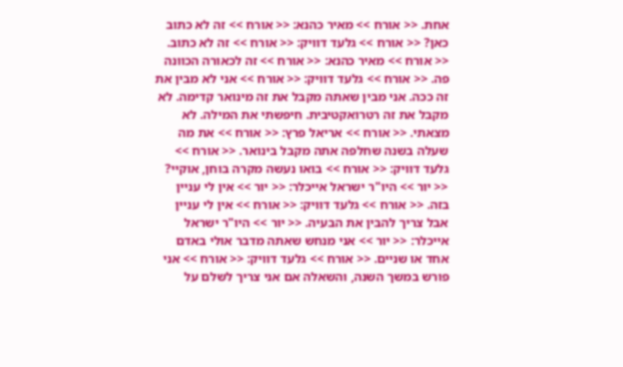אחת. << אורח >> מאיר כהנא: << אורח >> זה לא כתוב כאן? << אורח >> גלעד דוויק: << אורח >> זה לא כתוב. << אורח >> מאיר כהנא: << אורח >> זה לכאורה הכוונה פה. << אורח >> גלעד דוויק: << אורח >> אני לא מבין את זה ככה. אני מבין שאתה מקבל את זה מינואר קדימה. לא מקבל את זה רטרואקטיבית. חיפשתי את המילה. לא מצאתי. << אורח >> אריאל פרץ: << אורח >> את מה שעלה בשנה שחלפה אתה מקבל בינואר. << אורח >> גלעד דוויק: << אורח >> בואו נעשה מקרה בוחן, אוקיי? << יור >> היו"ר ישראל אייכלר: << יור >> אין לי עניין בזה. << אורח >> גלעד דוויק: << אורח >> אין לי עניין אבל צריך להבין את הבעיה. << יור >> היו"ר ישראל אייכלר: << יור >> אני מנחש שאתה מדבר אולי באדם אחד או שניים. << אורח >> גלעד דוויק: << אורח >> אני פורש במשך השנה, והשאלה אם אני צריך לשלם על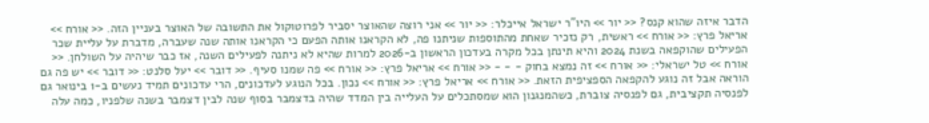הדבר איזה שהוא קנס? << יור >> היו"ר ישראל אייכלר: << יור >> אני רוצה שהאוצר יסביר לפרוטוקול את התשובה של האוצר בעניין הזה. << אורח >> אריאל פרץ: << אורח >> ראשית, רק נזכיר שאחת מהתוספות שניתנו פה, לא הקראנו אותה הפעם כי הקראנו אותה שנה שעברה, מדברת על עליית שכר הפעילים שהוקפאה בשנת 2024 והיא תינתן בכל מקרה בעדכון הראשון ב-2026 למרות שהיא לא ניתנה לפעילים השנה, אז כבר שיהיה על השולחן. << אורח >> טל ישראלי: << אורח >> זה נמצא בחוק - - - << אורח >> אריאל פרץ: << אורח >> פה שמנו סעיף. << דובר >> יעל סלנט: << דובר >> יש פה גם הוראה אבל זה נוגע להקפאה הספציפית הזאת. << אורח >> אריאל פרץ: << אורח >> נכון. בכל הנוגע לעדכונים, הרי עדכונים תמיד נעשים ב-1 בינואר גם לפנסיה תקציבית, גם לפנסיה צוברת, כשהמנגנון הוא שמסתכלים על העלייה בין המדד שהיה בדצמבר בסוף שנה לבין דצמבר בשנה שלפניו, כמה עלה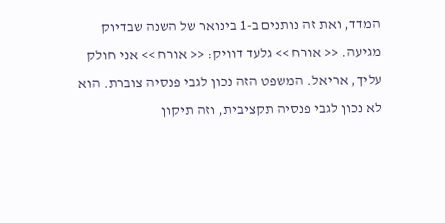המדד, ואת זה נותנים ב-1 בינואר של השנה שבדיוק מגיעה. << אורח >> גלעד דוויק: << אורח >> אני חולק עליך, אריאל. המשפט הזה נכון לגבי פנסיה צוברת. הוא לא נכון לגבי פנסיה תקציבית, וזה תיקון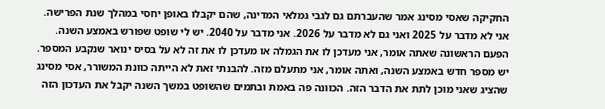החקיקה שאסי מסינג אמר שהעברתם גם לגבי גמלאי המדינה, שהם יקבלו באופן יחסי במהלך שנת הפרישה. אני לא מדבר על 2025 ואני גם לא מדבר על 2026. אני מדבר על 2040. יש לי שופט שפורש באמצע השנה. הפעם הראשונה שאתה אומר, אני מעדכן לו את הגמלה או מעדכן לו את זה לא על בסיס ינואר שנקבע המספר. יש מספר חדש באמצע השנה, ואתה אומר, אני מתעלם מזה. להבנתי זאת לא הייתה כוונת המשורר, אסי מסינג שהציג שאני מוכן לתת את הדבר הזה. הכוונה פה באמת ובתמים שהשופט במשך השנה יקבל את העדכון הזה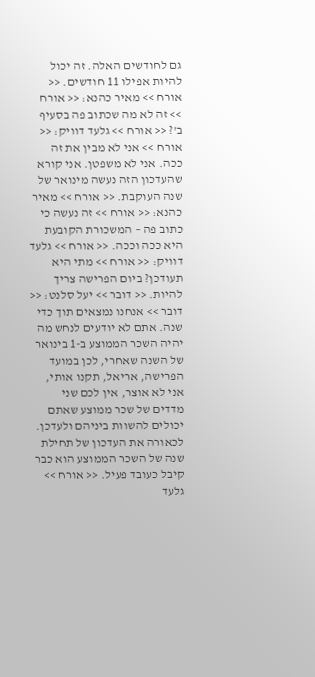גם לחודשים האלה. זה יכול להיות אפילו 11 חודשים. << אורח >> מאיר כהנא: << אורח >> זה לא מה שכתוב פה בסעיף ב'? << אורח >> גלעד דוויק: << אורח >> אני לא מבין את זה ככה. אני לא משפטן. אני קורא שהעדכון הזה נעשה מינואר של שנה העוקבת. << אורח >> מאיר כהנא: << אורח >> זה נעשה כי כתוב פה – המשכורת הקובעת היא ככה וככה. << אורח >> גלעד דוויק: << אורח >> מתי היא תעודכן? ביום הפרישה צריך להיות. << דובר >> יעל סלנט: << דובר >> אנחנו נמצאים תוך כדי שנה. אתם לא יודעים לנחש מה יהיה השכר הממוצע ב-1 בינואר של השנה שאחרי, לכן במועד הפרישה, אריאל, תקנו אותי, אני לא אוצר, אין לכם שני מדדים של שכר ממוצע שאתם יכולים להשוות ביניהם ולעדכן. לכאורה את העדכון של תחילת שנה של השכר הממוצע הוא כבר קיבל כעובד פעיל. << אורח >> גלעד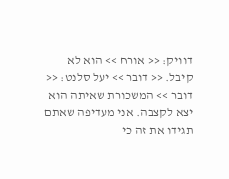דוויק: << אורח >> הוא לא קיבל. << דובר >> יעל סלנט: << דובר >> המשכורת שאיתה הוא יצא לקצבה. אני מעדיפה שאתם תגידו את זה כי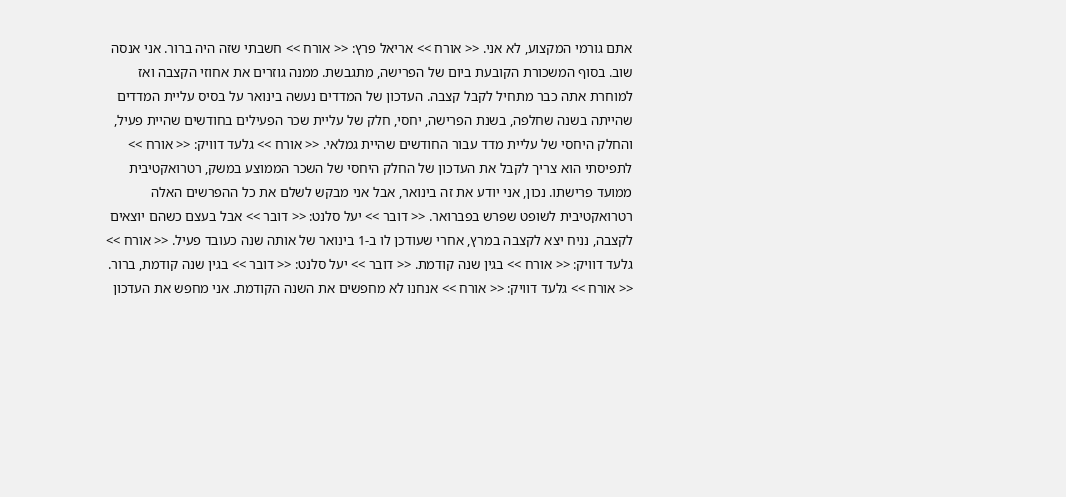אתם גורמי המקצוע, לא אני. << אורח >> אריאל פרץ: << אורח >> חשבתי שזה היה ברור. אני אנסה שוב. בסוף המשכורת הקובעת ביום של הפרישה, מתגבשת. ממנה גוזרים את אחוזי הקצבה ואז למוחרת אתה כבר מתחיל לקבל קצבה. העדכון של המדדים נעשה בינואר על בסיס עליית המדדים שהייתה בשנה שחלפה, בשנת הפרישה, יחסי, חלק של עליית שכר הפעילים בחודשים שהיית פעיל, והחלק היחסי של עליית מדד עבור החודשים שהיית גמלאי. << אורח >> גלעד דוויק: << אורח >> לתפיסתי הוא צריך לקבל את העדכון של החלק היחסי של השכר הממוצע במשק, רטרואקטיבית ממועד פרישתו. נכון, אני יודע את זה בינואר, אבל אני מבקש לשלם את כל ההפרשים האלה רטרואקטיבית לשופט שפרש בפברואר. << דובר >> יעל סלנט: << דובר >> אבל בעצם כשהם יוצאים לקצבה, נניח יצא לקצבה במרץ, אחרי שעודכן לו ב-1 בינואר של אותה שנה כעובד פעיל. << אורח >> גלעד דוויק: << אורח >> בגין שנה קודמת. << דובר >> יעל סלנט: << דובר >> בגין שנה קודמת, ברור. << אורח >> גלעד דוויק: << אורח >> אנחנו לא מחפשים את השנה הקודמת. אני מחפש את העדכון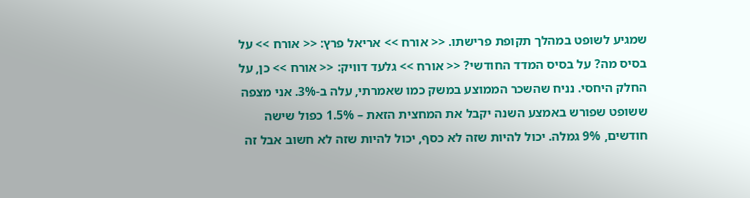שמגיע לשופט במהלך תקופת פרישתו. << אורח >> אריאל פרץ: << אורח >> על בסיס מה? על בסיס המדד החודשי? << אורח >> גלעד דוויק: << אורח >> כן, על החלק היחסי. נניח שהשכר הממוצע במשק כמו שאמרתי, עלה ב-3%. אני מצפה ששופט שפורש באמצע השנה יקבל את המחצית הזאת – 1.5% כפול שישה חודשים, 9% גמלה. יכול להיות שזה לא כסף, יכול להיות שזה לא חשוב אבל זה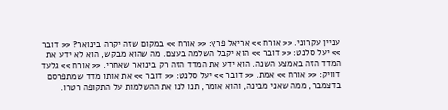עניין עקרוני. << אורח >> אריאל פרץ: << אורח >> במקום שזה יקרה בינואר? << דובר >> יעל סלנט: << דובר >> הוא יקבל השלמה בעצם. מה שהוא מבקש, הוא לא ידע את המדד הזה באמצע השנה. הוא ידע את המדד הזה רק בינואר שאחרי. << אורח >> גלעד דוויק: << אורח >> אמת. << דובר >> יעל סלנט: << דובר >> את אותו מדד שמתפרסם בדצמבר, ממה שאני מבינה, והוא אומר, תנו לנו את ההשלמות על התקופה רטרו.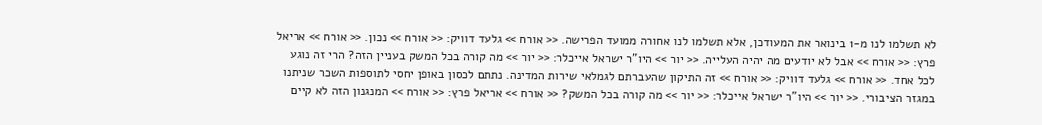לא תשלמו לנו מ-1 בינואר את המעודכן, אלא תשלמו לנו אחורה ממועד הפרישה. << אורח >> גלעד דוויק: << אורח >> נכון. << אורח >> אריאל פרץ: << אורח >> אבל לא יודעים מה יהיה העלייה. << יור >> היו"ר ישראל אייכלר: << יור >> מה קורה בכל המשק בעניין הזה? הרי זה נוגע לכל אחד. << אורח >> גלעד דוויק: << אורח >> זה התיקון שהעברתם לגמלאי שירות המדינה. נתתם לכסון באופן יחסי לתוספות השכר שניתנו במגזר הציבורי. << יור >> היו"ר ישראל אייכלר: << יור >> מה קורה בכל המשק? << אורח >> אריאל פרץ: << אורח >> המנגנון הזה לא קיים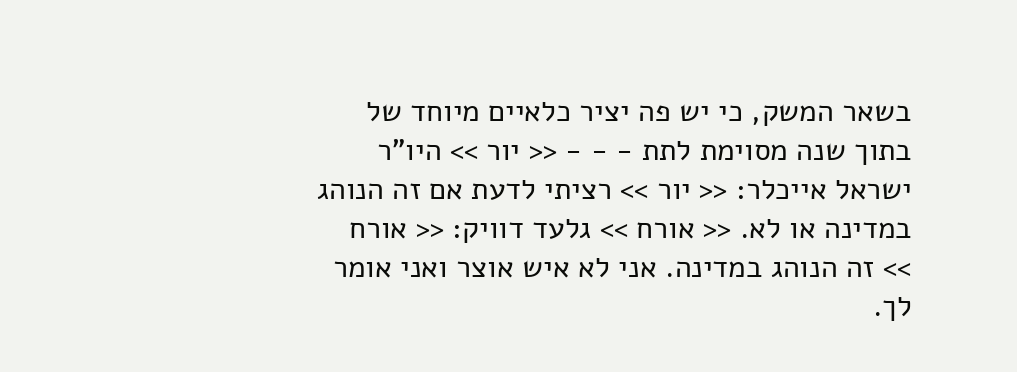בשאר המשק, כי יש פה יציר כלאיים מיוחד של בתוך שנה מסוימת לתת - - - << יור >> היו"ר ישראל אייכלר: << יור >> רציתי לדעת אם זה הנוהג במדינה או לא. << אורח >> גלעד דוויק: << אורח >> זה הנוהג במדינה. אני לא איש אוצר ואני אומר לך.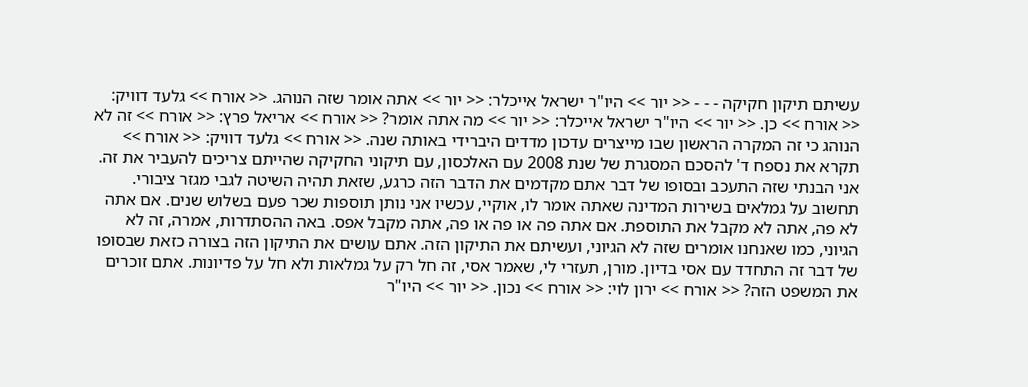עשיתם תיקון חקיקה - - - << יור >> היו"ר ישראל אייכלר: << יור >> אתה אומר שזה הנוהג. << אורח >> גלעד דוויק: << אורח >> כן. << יור >> היו"ר ישראל אייכלר: << יור >> מה אתה אומר? << אורח >> אריאל פרץ: << אורח >> זה לא הנוהג כי זה המקרה הראשון שבו מייצרים עדכון מדדים היברידי באותה שנה. << אורח >> גלעד דוויק: << אורח >> תקרא את נספח ד' להסכם המסגרת של שנת 2008 עם האלכסון, עם תיקוני החקיקה שהייתם צריכים להעביר את זה. אני הבנתי שזה התעכב ובסופו של דבר אתם מקדמים את הדבר הזה כרגע, שזאת תהיה השיטה לגבי מגזר ציבורי. תחשוב על גמלאים בשירות המדינה שאתה אומר לו, אוקיי, עכשיו אני נותן תוספות שכר פעם בשלוש שנים. אם אתה לא פה, אתה לא מקבל את התוספת. אם אתה פה או פה או פה, אתה מקבל אפס. באה ההסתדרות, אמרה, זה לא הגיוני, כמו שאנחנו אומרים שזה לא הגיוני, ועשיתם את התיקון הזה. אתם עושים את התיקון הזה בצורה כזאת שבסופו של דבר זה התחדד עם אסי בדיון. מורן, תעזרי לי, שאמר אסי, זה חל רק על גמלאות ולא חל על פדיונות. אתם זוכרים את המשפט הזה? << אורח >> ירון לוי: << אורח >> נכון. << יור >> היו"ר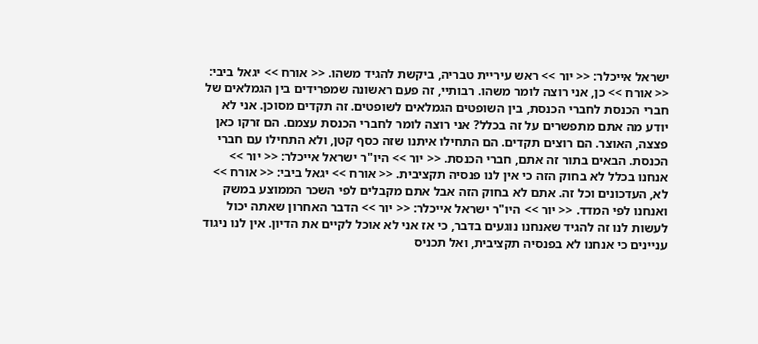ישראל אייכלר: << יור >> ראש עיריית טבריה, ביקשת להגיד משהו. << אורח >> יגאל ביבי: << אורח >> כן, אני רוצה לומר משהו. רבותיי, זה פעם ראשונה שמפרידים בין הגמלאים של חברי הכנסת לחברי הכנסת, בין השופטים הגמלאים לשופטים. זה תקדים מסוכן. אני לא יודע מה אתם מתפשרים על זה בכלל? אני רוצה לומר לחברי הכנסת עצמם. הם זרקו כאן פצצה, האוצר. הם רוצים תקדים. הם התחילו איתנו שזה כסף קטן, ולא התחילו עם חברי הכנסת. הבאים בתור זה אתם, חברי הכנסת. << יור >> היו"ר ישראל אייכלר: << יור >> אנחנו בכלל לא בחוק הזה כי אין לנו פנסיה תקציבית. << אורח >> יגאל ביבי: << אורח >> לא, העדכונים וכל זה. אתם לא בחוק הזה אבל אתם מקבלים לפי השכר הממוצע במשק ואנחנו לפי המדד. << יור >> היו"ר ישראל אייכלר: << יור >> הדבר האחרון שאתה יכול לעשות לנו זה להגיד שאנחנו נוגעים בדבר, כי אז אני לא אוכל לקיים את הדיון. אין לנו ניגוד עניינים כי אנחנו לא בפנסיה תקציבית, ואל תכניס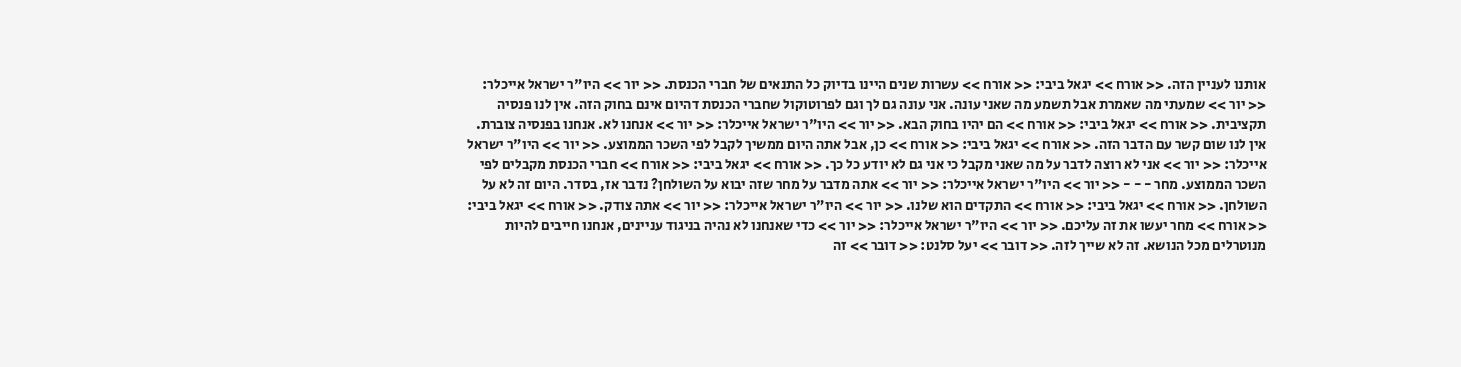אותנו לעניין הזה. << אורח >> יגאל ביבי: << אורח >> עשרות שנים היינו בדיוק כל התנאים של חברי הכנסת. << יור >> היו"ר ישראל אייכלר: << יור >> שמעתי מה שאמרת אבל תשמע מה שאני עונה. אני עונה גם לך וגם לפרוטוקול שחברי הכנסת דהיום אינם בחוק הזה. אין לנו פנסיה תקציבית. << אורח >> יגאל ביבי: << אורח >> הם יהיו בחוק הבא. << יור >> היו"ר ישראל אייכלר: << יור >> אנחנו לא. אנחנו בפנסיה צוברת. אין לנו שום קשר עם הדבר הזה. << אורח >> יגאל ביבי: << אורח >> כן, אבל אתה היום ממשיך לקבל לפי השכר הממוצע. << יור >> היו"ר ישראל אייכלר: << יור >> אני לא רוצה לדבר על מה שאני מקבל כי אני גם לא יודע כל כך. << אורח >> יגאל ביבי: << אורח >> חברי הכנסת מקבלים לפי השכר הממוצע. מחר - - - << יור >> היו"ר ישראל אייכלר: << יור >> אתה מדבר על מחר שזה יבוא על השולחן? נדבר אז, בסדר. היום זה לא על השולחן. << אורח >> יגאל ביבי: << אורח >> התקדים הוא שלנו. << יור >> היו"ר ישראל אייכלר: << יור >> אתה צודק. << אורח >> יגאל ביבי: << אורח >> מחר יעשו את זה עליכם. << יור >> היו"ר ישראל אייכלר: << יור >> כדי שאנחנו לא נהיה בניגוד עניינים, אנחנו חייבים להיות מנוטרלים מכל הנושא. זה לא שייך לזה. << דובר >> יעל סלנט: << דובר >> זה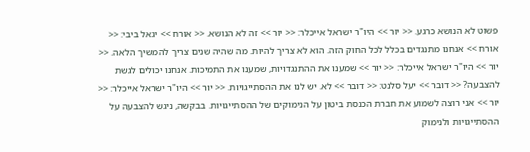פשוט לא הנושא כרגע. << יור >> היו"ר ישראל אייכלר: << יור >> זה לא הנושא. << אורח >> יגאל ביבי: << אורח >> אנחנו מתנגדים בכלל לכל החוק הזה. הוא לא צריך להיות. מה שהיה שנים צריך להמשיך הלאה. << יור >> היו"ר ישראל אייכלר: << יור >> שמענו את ההתנגדויות, שמענו את התמיכות. אנחנו יכולים לגשת להצבעה? << דובר >> יעל סלנט: << דובר >> לא. יש לנו את ההסתייגויות. << יור >> היו"ר ישראל אייכלר: << יור >> אני רוצה לשמוע את חברת הכנסת ביטון על הנימוקים של ההסתייגויות. בבקשה, ניגש להצבעה על ההסתייגויות ולנימוק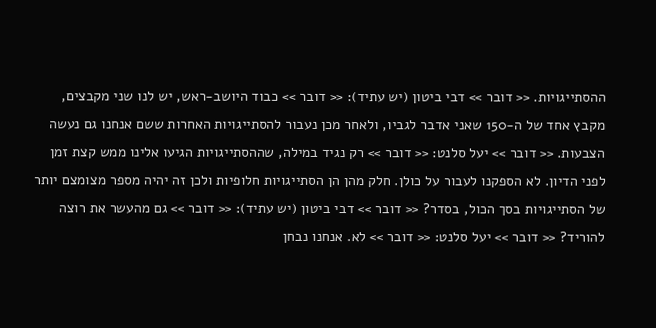ההסתייגויות. << דובר >> דבי ביטון (יש עתיד): << דובר >> כבוד היושב-ראש, יש לנו שני מקבצים, מקבץ אחד של ה-150 שאני אדבר לגביו, ולאחר מכן נעבור להסתייגויות האחרות ששם אנחנו גם נעשה הצבעות. << דובר >> יעל סלנט: << דובר >> רק נגיד במילה, שההסתייגויות הגיעו אלינו ממש קצת זמן לפני הדיון. לא הספקנו לעבור על כולן. חלק מהן הן הסתייגויות חלופיות ולכן זה יהיה מספר מצומצם יותר של הסתייגויות בסך הכול, בסדר? << דובר >> דבי ביטון (יש עתיד): << דובר >> גם מהעשר את רוצה להוריד? << דובר >> יעל סלנט: << דובר >> לא. אנחנו נבחן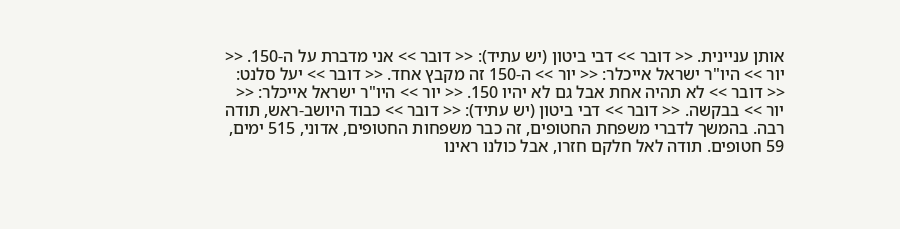אותן עניינית. << דובר >> דבי ביטון (יש עתיד): << דובר >> אני מדברת על ה-150. << יור >> היו"ר ישראל אייכלר: << יור >> ה-150 זה מקבץ אחד. << דובר >> יעל סלנט: << דובר >> לא תהיה אחת אבל גם לא יהיו 150. << יור >> היו"ר ישראל אייכלר: << יור >> בבקשה. << דובר >> דבי ביטון (יש עתיד): << דובר >> כבוד היושב-ראש, תודה רבה. בהמשך לדברי משפחת החטופים, זה כבר משפחות החטופים, אדוני, 515 ימים, 59 חטופים. תודה לאל חלקם חזרו, אבל כולנו ראינו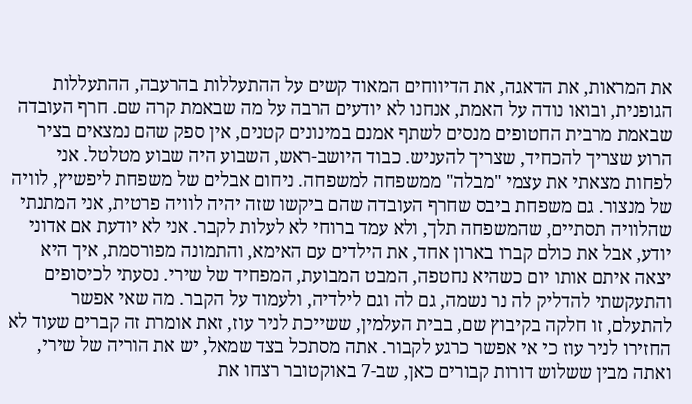את המראות, את הדאגה, את הדיווחים המאוד קשים על ההתעללות בהרעבה, ההתעללות הגופנית, ובואו נודה על האמת, אנחנו לא יודעים הרבה על מה שבאמת קרה שם. חרף העובדה שבאמת מרבית החטופים מנסים לשתף אמנם במינונים קטנים, אין ספק שהם נמצאים בציר הרוע שצריך להכחיד, שצריך להעניש. כבוד היושב-ראש, השבוע היה שבוע מטלטל. אני לפחות מצאתי את עצמי "מבלה" ממשפחה למשפחה. ניחום אבלים של משפחת ליפשיץ, לוויה של מנצור. גם משפחת ביבס שחרף העובדה שהם ביקשו שזה יהיה לוויה פרטית, אני המתנתי שהלוויה תסתיים, שהמשפחה תלך, ולא עמד ברוחי לא לעלות לקבר. אני לא יודעת אם אדוני יודע, אבל את כולם קברו בארון אחד, את הילדים עם האימא, והתמונה מפורסמת, איך היא יצאה איתם אותו יום כשהיא נחטפה, המבט המבועת, המפחיד של שירי. נסעתי לכיסופים והתעקשתי להדליק לה נר נשמה, גם לה וגם לילדיה, ולעמוד על הקבר. מה שאי אפשר להתעלם, זו חלקה בקיבוץ שם, בבית העלמין, ששייכת לניר עוז, זאת אומרת זה קברים שעוד לא החזירו לניר עוז כי אי אפשר כרגע לקבור. אתה מסתכל בצד שמאל, יש את הוריה של שירי, ואתה מבין ששלוש דורות קבורים כאן, שב-7 באוקטובר רצחו את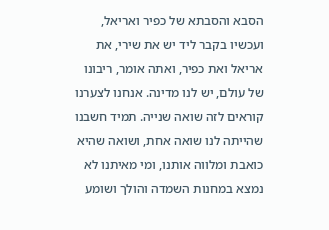הסבא והסבתא של כפיר ואריאל, ועכשיו בקבר ליד יש את שירי, את אריאל ואת כפיר, ואתה אומר, ריבונו של עולם, יש לנו מדינה. אנחנו לצערנו קוראים לזה שואה שנייה. תמיד חשבנו שהייתה לנו שואה אחת, ושואה שהיא כואבת ומלווה אותנו, ומי מאיתנו לא נמצא במחנות השמדה והולך ושומע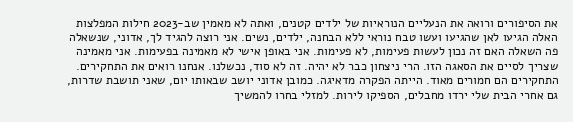את הסיפורים ורואה את הנעליים הנוראיות של ילדים קטנים, ואתה לא מאמין שב-2023 חילות המפלצות האלה הגיעו לאן שהגיעו ועשו טבח נוראי ללא הבחנה, ילדים, נשים. אני רוצה להגיד לך, אדוני, שנשאלה פה השאלה האם זה נכון לעשות פעימות, לא פעימות. אני באופן אישי לא מאמינה בפעימות. אני מאמינה שצריך לסיים את הסאגה הזו. הרי ניצחון כבר לא יהיה. זה לא סוד, נכשלנו. אנחנו רואים את התחקירים. התחקירים הם חמורים מאוד. הייתה הפקרה מדאיגה. כמובן אדוני יושב שבאותו יום, שאני תושבת שדרות, גם אחרי הבית שלי ירדו מחבלים, הספיקו לירות. למזלי בחרו להמשיך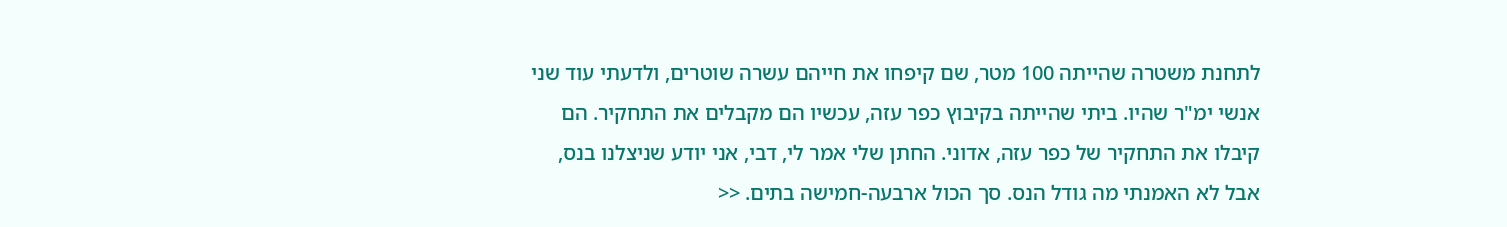לתחנת משטרה שהייתה 100 מטר, שם קיפחו את חייהם עשרה שוטרים, ולדעתי עוד שני אנשי ימ"ר שהיו. ביתי שהייתה בקיבוץ כפר עזה, עכשיו הם מקבלים את התחקיר. הם קיבלו את התחקיר של כפר עזה, אדוני. החתן שלי אמר לי, דבי, אני יודע שניצלנו בנס, אבל לא האמנתי מה גודל הנס. סך הכול ארבעה-חמישה בתים. <<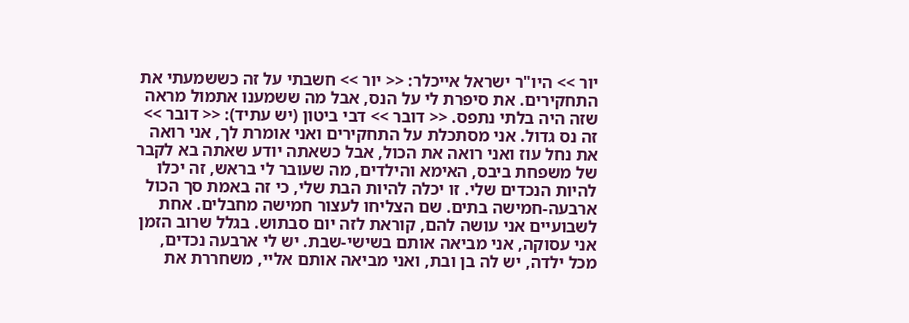יור >> היו"ר ישראל אייכלר: << יור >> חשבתי על זה כששמעתי את התחקירים. את סיפרת לי על הנס, אבל מה ששמענו אתמול מראה שזה היה בלתי נתפס. << דובר >> דבי ביטון (יש עתיד): << דובר >> זה נס גדול. אני מסתכלת על התחקירים ואני אומרת לך, אני רואה את נחל עוז ואני רואה את הכול, אבל כשאתה יודע שאתה בא לקבר של משפחת ביבס, האימא והילדים, מה שעובר לי בראש, זה יכלו להיות הנכדים שלי. זו יכלה להיות הבת שלי, כי זה באמת סך הכול ארבעה-חמישה בתים. שם הצליחו לעצור חמישה מחבלים. אחת לשבועיים אני עושה להם, קוראת לזה יום סבתוש. בגלל שרוב הזמן אני עסוקה, אני מביאה אותם בשישי-שבת. יש לי ארבעה נכדים, מכל ילדה, יש לה בן ובת, ואני מביאה אותם אליי, משחררת את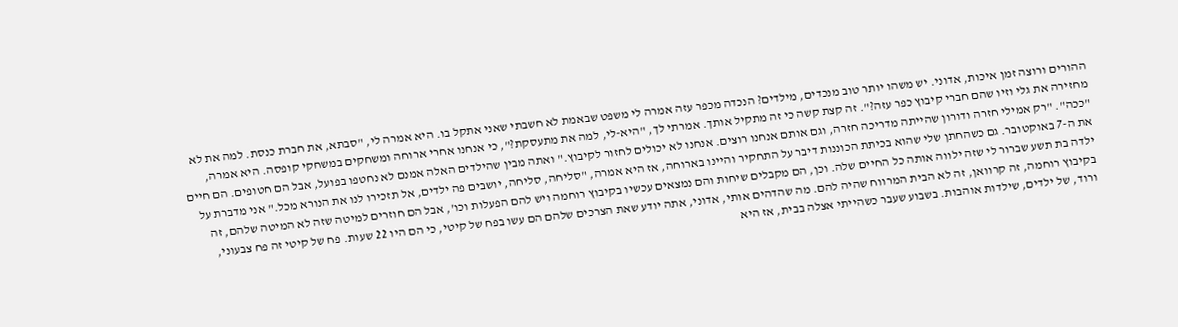ההורים ורוצה זמן איכות, אדוני. יש משהו יותר טוב מנכדים, מילדים? הנכדה מכפר עזה אמרה לי משפט שבאמת לא חשבתי שאני אתקל בו. היא אמרה לי, "סבתא, את חברת כנסת. למה את לא מחזירה את גלי וזיו שהם חברי קיבוץ כפר עזה?". זה קצת קשה כי זה מתקיל אותך. אמרתי לך, "היא-לי, למה את מתעסקת?", כי אנחנו אחרי ארוחה ומשחקים במשחקי קופסה. היא אמרה, "ככה". "רק אמילי חזרה ודורון שהייתה מדריכה חזרה, וגם אותם אנחנו רוצים. אנחנו לא יכולים לחזור לקיבוץ." ואתה מבין שהילדים האלה אמנם לא נחטפו בפועל, אבל הם חטופים. הם חיים את ה-7 באוקטובר. גם כשהחתן שלי שהוא בכיתת הכוננות דיבר על התחקיר והיינו בארוחה, אז היא אמרה, "סליחה, סליחה, יושבים פה ילדים, אל תזכירו לנו את הנורא מכל." אני מדברת על ילדה בת תשע שברור לי שזה ילווה אותה כל החיים שלה. וכן, הם מקבלים שיחות והם נמצאים עכשיו בקיבוץ רוחמה ויש להם הפעלות וכו', אבל הם חוזרים למיטה שזה לא המיטה שלהם, זה בקיבוץ רוחמה, זה קרוואן, זה לא הבית המרווח שהיה להם. מה שהדהים אותי, אדוני, אתה יודע שאת הצרכים שלהם הם עשו בפח של קיטי, כי הם היו 22 שעות. פח של קיטי זה פח צבעוני, ורוד, של ילדים, שילדות אוהבות. בשבוע שעבר כשהייתי אצלה בבית, אז היא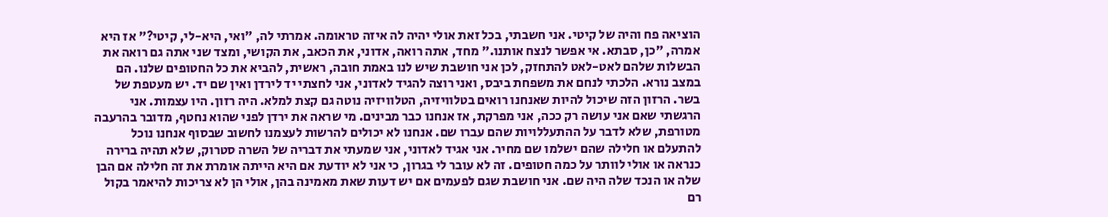הוציאה פח והיה של קיטי. אני חשבתי, בכל זאת אולי יהיה לה איזה טראומה. אמרתי לה, "ואי, היא-לי, קיטי?" אז היא אמרה, "כן, סבתא. אי אפשר לנצח אותנו." מחד, אתה רואה, אדוני, את הכאב, את הקושי, ומצד שני אתה גם רואה את הבשלות שלהם לאט-לאט להתחזק, לכן אני חושבת שיש לנו באמת חובה, ראשית, להביא את כל החטופים שלנו. הם במצב נורא. הלכתי לנחם את משפחת ביבס, ואני רוצה להגיד לאדוני, אני לחצתי יד לירדן ואין שם יד. יש מעטפת של בשר. הרזון הזה שיכול להיות שאנחנו רואים בטלוויזיה, הטלוויזיה נוטה גם קצת למלא. היה רזון. היו עצמות. אני הרגשתי שאם אני עושה רק ככה, אני מפרקת, אז אנחנו כבר מבינים. מי שראה את ירדן לפני שהוא נחטף, מדובר בהרעבה מטורפת, שלא לדבר על ההתעללויות שהם עברו שם. אנחנו לא יכולים להרשות לעצמנו לחשוב שבסוף אנחנו נוכל להתעלם או חלילה שהם ישלמו שם מחיר. אני אגיד לאדוני, אני שמעתי את דבריה של השרה סטרוק, שלא תהיה ברירה כנראה או אולי לוותר על כמה חטופים. זה לא עובר לי בגרון, כי אני לא יודעת אם היא הייתה אומרת את זה חלילה אם הבן שלה או הנכד שלה היה שם. אני חושבת שגם לפעמים אם יש דעות שאת מאמינה בהן, אולי הן לא צריכות להיאמר בקול רם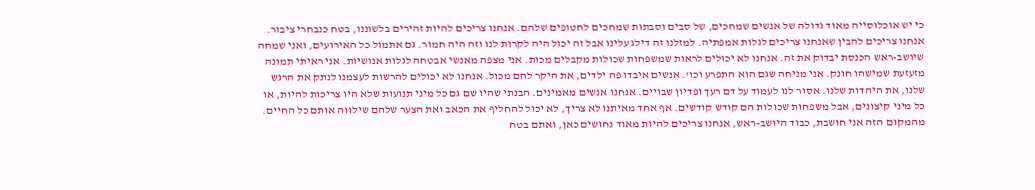כי יש אוכלוסייה מאוד גדולה של אנשים שמחכים, של סבים וסבתות שמחכים לחטופים שלהם. אנחנו צריכים להיות זהירים בלשוננו, בטח כנבחרי ציבור. אנחנו צריכים להבין שאנחנו צריכים לגלות אמפתיה. למזלנו זה דילג עלינו אבל זה יכול היה לקרות לנו וזה היה חמור. גם אתמול כל האירועים, ואני שמחה שיושב-ראש הכנסת יבדוק את זה. אנחנו לא יכולים לראות שמשפחות שכולות מקבלים מכות. אני מצפה מאנשי אבטחה לגלות אנושיות. אני ראיתי תמונה מזעזעת שמישהו חונק. אני מניחה שגם הוא התפרע וכו'. אנשים איבדו פה ילדים, את היקר להם מכול. אנחנו לא יכולים להרשות לעצמנו לנתק את הרגש שלנו, את היהדות שלנו. אסור לנו לעמוד על דם רעך ופדיון שבויים. אנחנו אנשים מאמינים. הבנתי שהיו שם גם כל מיני תנועות שלא היו צריכות להיות, או כל מיני קיצונים, אבל משפחות שכולות הם קודש קודשים. אף אחד מאיתנו לא צריך, לא יכול להחליף את הכאב ואת הצער שלהם שילווה אותם כל החיים. מהמקום הזה אני חושבת, כבוד היושב-ראש, אנחנו צריכים להיות מאוד נחושים כאן, ואתם בטח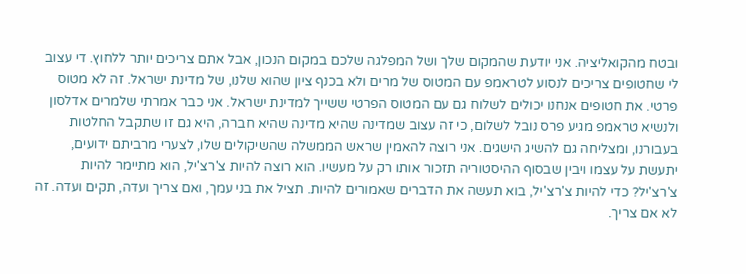ובטח מהקואליציה. אני יודעת שהמקום שלך ושל המפלגה שלכם במקום הנכון, אבל אתם צריכים יותר ללחוץ. די עצוב לי שחטופים צריכים לנסוע לטראמפ עם המטוס של מרים ולא בכנף ציון שהוא שלנו, של מדינת ישראל. זה לא מטוס פרטי. את חטופים אנחנו יכולים לשלוח גם עם המטוס הפרטי ששייך למדינת ישראל. אני כבר אמרתי שלמרים אדלסון ולנשיא טראמפ מגיע פרס נובל לשלום, כי זה עצוב שמדינה שהיא מדינה שהיא חברה, היא גם זו שתקבל החלטות בעבורנו, ומצליחה גם להשיג הישגים. אני רוצה להאמין שראש הממשלה שהשיקולים שלו, לצערי מרביתם ידועים, יתעשת על עצמו ויבין שבסוף ההיסטוריה תזכור אותו רק על מעשיו. הוא רוצה להיות צ'רצ'יל, הוא מתיימר להיות צ'רצ'יל? כדי להיות צ'רצ'יל, בוא תעשה את הדברים שאמורים להיות. תציל את בני עמך, ואם צריך ועדה, תקים ועדה. זה לא אם צריך.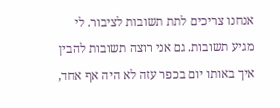אנחנו צריכים לתת תשובות לציבור. לי מגיע תשובות. גם אני רוצה תשובות להבין איך באותו יום בכפר עזה לא היה אף אחד,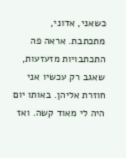כשאני, אדוני, מתכתבת. אראה פה התכתבויות מזעזעות, שאגב רק עכשיו אני חוזרת אליהן. באותו יום היה לי מאוד קשה. ואז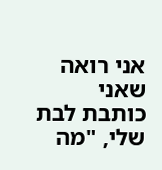אני רואה שאני כותבת לבת שלי, "מה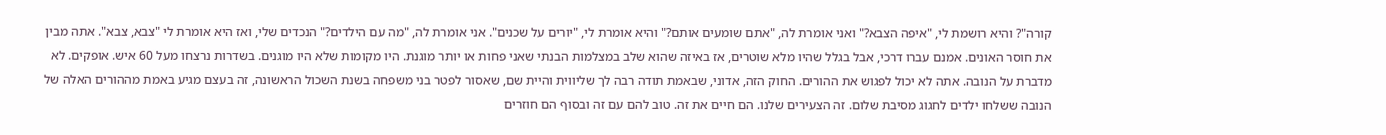קורה"? והיא רושמת לי, "איפה הצבא?" ואני אומרת לה, "אתם שומעים אותם?" והיא אומרת לי, "יורים על שכנים". אני אומרת לה, "מה עם הילדים?" הנכדים שלי, ואז היא אומרת לי "צבא, צבא". אתה מבין את חוסר האונים. אמנם עברו דרכי, אבל בגלל שהיו מלא שוטרים, אז באיזה שהוא שלב במצלמות הבנתי שאני פחות או יותר מוגנת. היו מקומות שלא היו מוגנים. בשדרות נרצחו מעל 60 איש. אופקים. לא מדברת על הנובה. אתה לא יכול לפגוש את ההורים. החוק הזה, אדוני, שבאמת תודה רבה לך שליווית והיית שם, שאסור לפטר בני משפחה בשנת השכול הראשונה, זה בעצם מגיע באמת מההורים האלה של הנובה ששלחו ילדים לחגוג מסיבת שלום. זה הצעירים שלנו. הם חיים את זה. טוב להם עם זה ובסוף הם חוזרים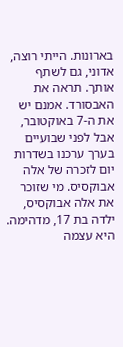בארונות. הייתי רוצה, אדוני, גם לשתף אותך. תראה את האבסורד. אמנם יש את ה-7 באוקטובר, אבל לפני שבועיים בערך ערכנו בשדרות יום לזכרה של אלה אבוקסיס. מי שזוכר את אלה אבוקסיס, ילדה בת 17, מדהימה. היא עצמה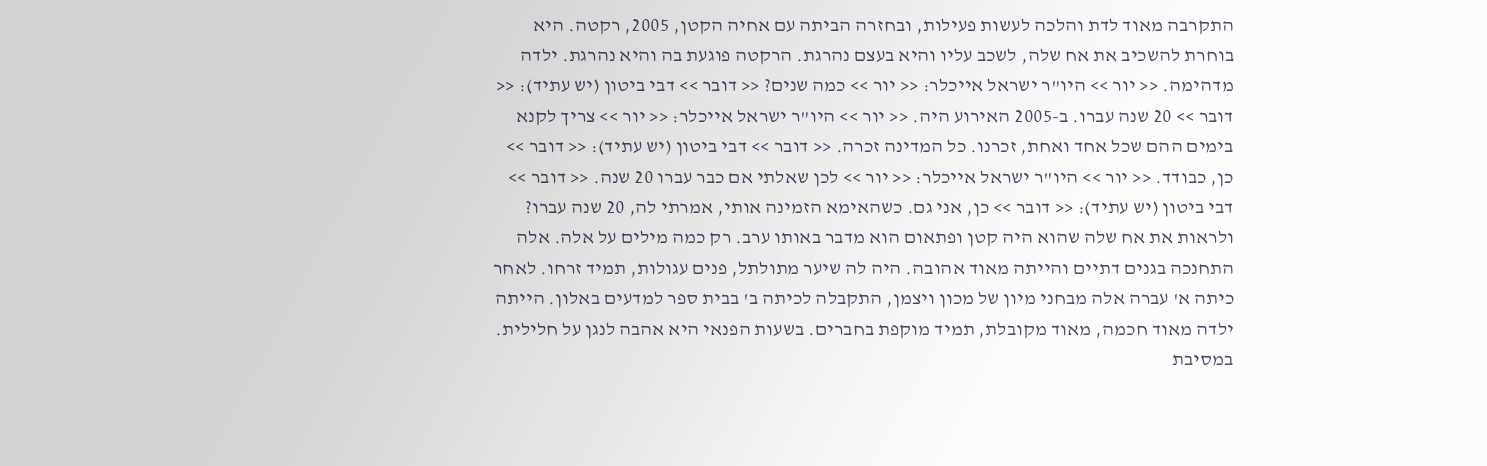התקרבה מאוד לדת והלכה לעשות פעילות, ובחזרה הביתה עם אחיה הקטן, 2005, רקטה. היא בוחרת להשכיב את אח שלה, לשכב עליו והיא בעצם נהרגת. הרקטה פוגעת בה והיא נהרגת. ילדה מדהימה. << יור >> היו"ר ישראל אייכלר: << יור >> כמה שנים? << דובר >> דבי ביטון (יש עתיד): << דובר >> 20 שנה עברו. ב-2005 האירוע היה. << יור >> היו"ר ישראל אייכלר: << יור >> צריך לקנא בימים ההם שכל אחד ואחת, זכרנו. כל המדינה זכרה. << דובר >> דבי ביטון (יש עתיד): << דובר >> כן, כבודד. << יור >> היו"ר ישראל אייכלר: << יור >> לכן שאלתי אם כבר עברו 20 שנה. << דובר >> דבי ביטון (יש עתיד): << דובר >> כן, אני גם. כשהאימא הזמינה אותי, אמרתי לה, 20 שנה עברו? ולראות את אח שלה שהוא היה קטן ופתאום הוא מדבר באותו ערב. רק כמה מילים על אלה. אלה התחנכה בגנים דתיים והייתה מאוד אהובה. היה לה שיער מתולתל, פנים עגולות, תמיד זרחו. לאחר כיתה א' עברה אלה מבחני מיון של מכון ויצמן, התקבלה לכיתה ב' בבית ספר למדעים באלון. הייתה ילדה מאוד חכמה, מאוד מקובלת, תמיד מוקפת בחברים. בשעות הפנאי היא אהבה לנגן על חלילית. במסיבת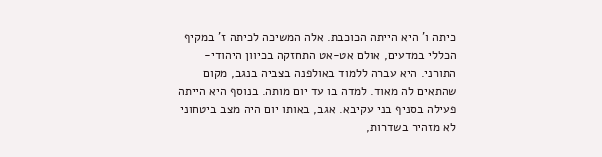כיתה ו' היא הייתה הכוכבת. אלה המשיכה לכיתה ז' במקיף הכללי במדעים, אולם אט-אט התחזקה בכיוון היהודי-התורני. היא עברה ללמוד באולפנה בצביה בנגב, מקום שהתאים לה מאוד. למדה בו עד יום מותה. בנוסף היא הייתה פעילה בסניף בני עקיבא. אגב, באותו יום היה מצב ביטחוני לא מזהיר בשדרות,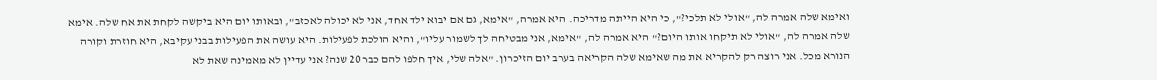ואימא שלה אמרה לה, "אולי לא תלכי?", כי היא הייתה מדריכה. היא אמרה, "אימא, גם אם יבוא ילד אחד, אני לא יכולה לאכזב", ובאותו יום היא ביקשה לקחת את אח שלה. אימא שלה אמרה לה, "אולי לא תיקחו אותו היום?" היא אמרה לה, "אימא, אני מבטיחה לך לשמור עליו", והיא הולכת לפעילות. היא עושה את הפעילות בבני עקיבא, היא חוזרת וקורה הנורא מכל. אני רוצה רק להקריא את מה שאימא שלה הקריאה בערב יום הזיכרון. "אלה שלי, איך חלפו להם כבר 20 שנה? אני עדיין לא מאמינה שאת לא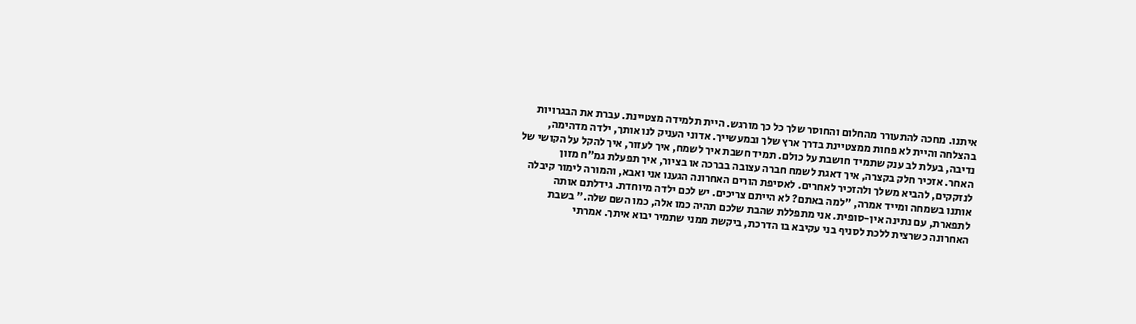איתנו. מחכה להתעורר מהחלום והחוסר שלך כל כך מורגש. היית תלמידה מצטיינת. עברת את הבגרויות בהצלחה והיית לא פחות ממצטיינת בדרך ארץ שלך ובמעשייך. אדוני העניק לנו אותך, ילדה מדהימה, נדיבה, בעלת לב ענק שתמיד חושבת על כולם. תמיד חשבת איך לשמח, איך לעזור, איך להקל על הקושי של האחר. אזכיר חלק בקצרה, איך דאגת לשמח חברה עצובה בברכה או בציור, איך תפעלת גמ"ח מזון לנזקקים, להביא משלך ולהזכיר לאחרים. לאסיפת הורים האחרונה הגענו אני ואבא, והמורה לימור קיבלה אותנו בשמחה ומייד אמרה, "למה באתם? לא הייתם צריכים. יש לכם ילדה מיוחדת. גידלתם אותה לתפארת, עם נתינה אין-סופית. אני מתפללת שהבת שלכם תהיה כמו אלה, כמו השם שלה." בשבת האחרונה כשרצית ללכת לסניף בני עקיבא בו הדרכת, ביקשת ממני שתמיר יבוא איתך. אמרתי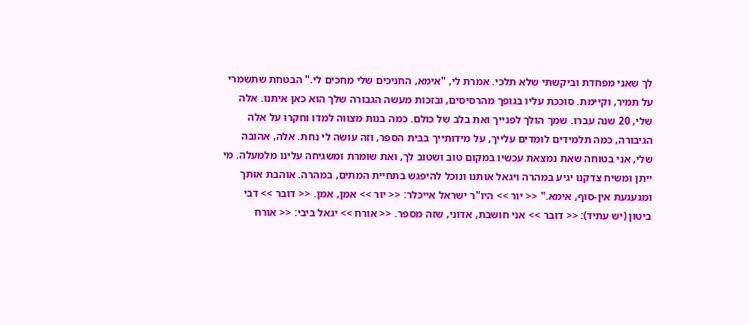לך שאני מפחדת וביקשתי שלא תלכי. אמרת לי, "אימא, החניכים שלי מחכים לי." הבטחת שתשמרי על תמיר, וקיימת. סוככת עליו בגופך מהרסיסים, ובזכות מעשה הגבורה שלך הוא כאן איתנו. אלה שלי, 20 שנה עברו. שמך הולך לפנייך ואת בלב של כולם. כמה בנות מצווה למדו וחקרו על אלה הגיבורה, כמה תלמידים לומדים עלייך, על מידותייך בבית הספר, וזה עושה לי נחת. אלה, אהובה שלי, אני בטוחה שאת נמצאת עכשיו במקום טוב ושטוב לך, ואת שומרת ומשגיחה עלינו מלמעלה. מי ייתן ומשיח צדקנו יגיע במהרה ויגאל אותנו ונוכל להיפגש בתחיית המתים, במהרה. אוהבת אותך ומגעגעת אין-סוף, אימא." << יור >> היו"ר ישראל אייכלר: << יור >> אמן, אמן. << דובר >> דבי ביטון (יש עתיד): << דובר >> אני חושבת, אדוני, שזה מספר. << אורח >> יגאל ביבי: << אורח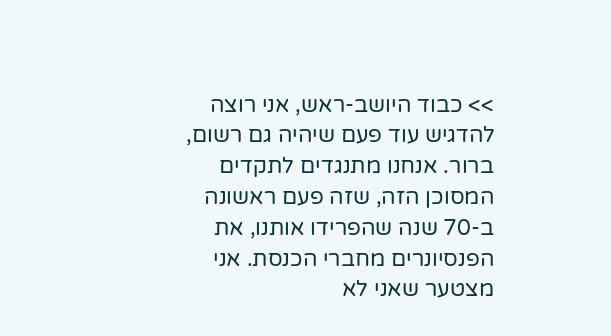>> כבוד היושב-ראש, אני רוצה להדגיש עוד פעם שיהיה גם רשום, ברור. אנחנו מתנגדים לתקדים המסוכן הזה, שזה פעם ראשונה ב-70 שנה שהפרידו אותנו, את הפנסיונרים מחברי הכנסת. אני מצטער שאני לא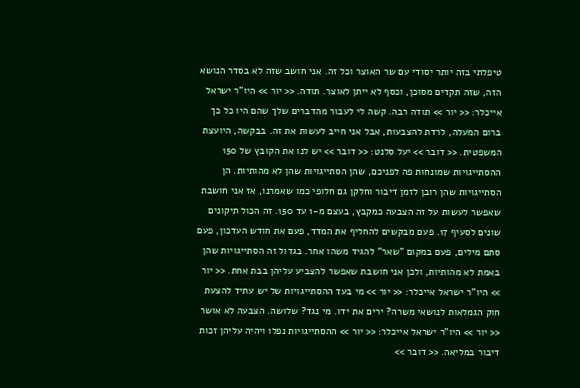טיפלתי בזה יותר יסודי עם שר האוצר וכל זה. אני חושב שזה לא בסדר הנושא הזה, שזה תקדים מסוכן, וכסף לא ייתן לאוצר. תודה. << יור >> היו"ר ישראל אייכלר: << יור >> תודה רבה. קשה לי לעבור מהדברים שלך שהם היו כל כך ברום המעלה, לרדת להצבעות, אבל אני חייב לעשות את זה. בבקשה, היועצת המשפטית. << דובר >> יעל סלנט: << דובר >> יש לנו את הקובץ של 150 ההסתייגויות שמונחות פה לפניכם, שהן הסתייגויות שהן לא מהותיות. הן הסתייגויות שהן רובן לזמן דיבור וחלקן גם חלופי כמו שאמרנו, אז אני חושבת שאפשר לעשות על זה הצבעה כמקבץ, בעצם מ-1 עד 150. זה הכול תיקונים שונים לסעיף 17. פעם מבקשים להחליף את המדד, פעם את חודש העדכון, פעם סתם מילים, פעם במקום "שאר" להגיד משהו אחר. בגדול זה הסתייגויות שהן באמת לא מהותיות, ולכן אני חושבת שאפשר להצביע עליהן בבת אחת. << יור >> היו"ר ישראל אייכלר: << יור >> מי בעד ההסתייגויות של יש עתיד להצעת חוק הגמלאות לנושאי משרה? ירים את ידו. מי נגד? שלושה. הצבעה לא אושר << יור >> היו"ר ישראל אייכלר: << יור >> ההסתייגויות נפלו ויהיה עליהן זכות דיבור במליאה. << דובר >>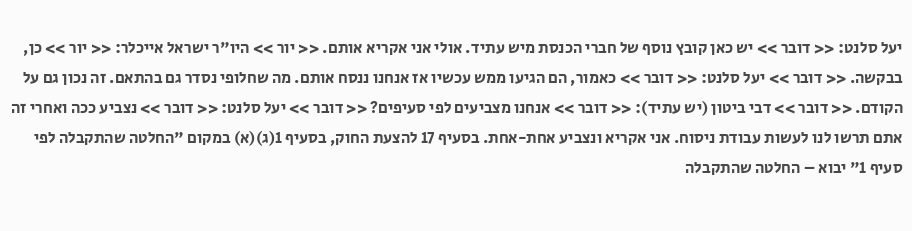יעל סלנט: << דובר >> יש כאן קובץ נוסף של חברי הכנסת מיש עתיד. אולי אני אקריא אותם. << יור >> היו"ר ישראל אייכלר: << יור >> כן, בבקשה. << דובר >> יעל סלנט: << דובר >> כאמור, הם הגיעו ממש עכשיו אז אנחנו ננסח אותם. מה שחלופי נסדר גם בהתאם. זה נכון גם על הקודם. << דובר >> דבי ביטון (יש עתיד): << דובר >> אנחנו מצביעים לפי סעיפים? << דובר >> יעל סלנט: << דובר >> נצביע ככה ואחרי זה אתם תרשו לנו לעשות עבודת ניסוח. אני אקריא ונצביע אחת-אחת. בסעיף 17 להצעת החוק, בסעיף 1(ג)(א) במקום "החלטה שהתקבלה לפי סעיף 1" יבוא – החלטה שהתקבלה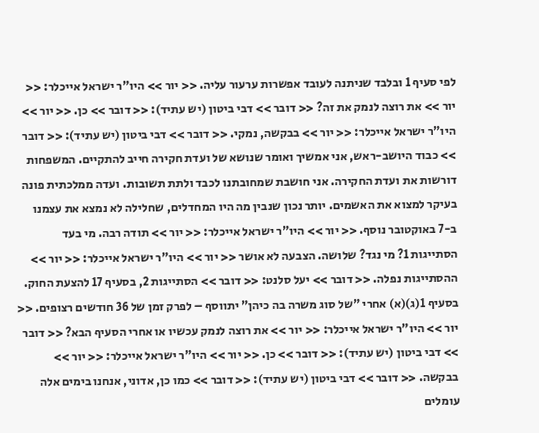לפי סעיף 1 ובלבד שניתנה לעובד אפשרות ערעור עליה. << יור >> היו"ר ישראל אייכלר: << יור >> את רוצה לנמק את זה? << דובר >> דבי ביטון (יש עתיד): << דובר >> כן. << יור >> היו"ר ישראל אייכלר: << יור >> בבקשה, נמקי. << דובר >> דבי ביטון (יש עתיד): << דובר >> כבוד היושב-ראש, אני אמשיך ואומר שנושא של ועדת חקירה חייב להתקיים. המשפחות דורשות את ועדת החקירה. אני חושבת שמחובתנו לכבד ולתת תשובות. ועדה ממלכתית פונה בעיקר למצוא את האשמים. יותר נכון שנבין מה היו המחדלים, שחלילה לא נמצא את עצמנו ב-7 באוקטובר נוסף. << יור >> היו"ר ישראל אייכלר: << יור >> תודה רבה. מי בעד הסתייגות 1? מי נגד? שלושה. הצבעה לא אושר << יור >> היו"ר ישראל אייכלר: << יור >> ההסתייגות נפלה. << דובר >> יעל סלנט: << דובר >> הסתייגות 2, בסעיף 17 להצעת החוק. בסעיף 1(ג)(א) אחרי "של סוג משרה בה כיהן" יתווסף – לפרק זמן של 36 חודשים רצופים. << יור >> היו"ר ישראל אייכלר: << יור >> את רוצה לנמק עכשיו או אחרי הסעיף הבא? << דובר >> דבי ביטון (יש עתיד): << דובר >> כן. << יור >> היו"ר ישראל אייכלר: << יור >> בבקשה. << דובר >> דבי ביטון (יש עתיד): << דובר >> כמו כן, אדוני, אנחנו בימים אלה עומלים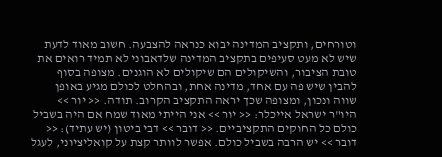וטורחים, ותקציב המדינה יבוא כנראה להצבעה. חשוב מאוד לדעת שיש לא מעט סעיפים בתקציב המדינה שלדאבוני לא תמיד רואים את טובת הציבור, והשיקולים הם שיקולים לא הוגנים. מצופה בסוף להבין שיש פה עם אחד, מדינה אחת, ובהחלט לכולם מגיע באופן שווה ונכון, ומצופה שכך יראה התקציב הקרוב. תודה. << יור >> היו"ר ישראל אייכלר: << יור >> אני הייתי מאוד שמח אם היה בשביל כולם כל החוקים התקציביים. << דובר >> דבי ביטון (יש עתיד): << דובר >> יש הרבה בשביל כולם. אפשר לוותר קצת על קואליציוני, לעגל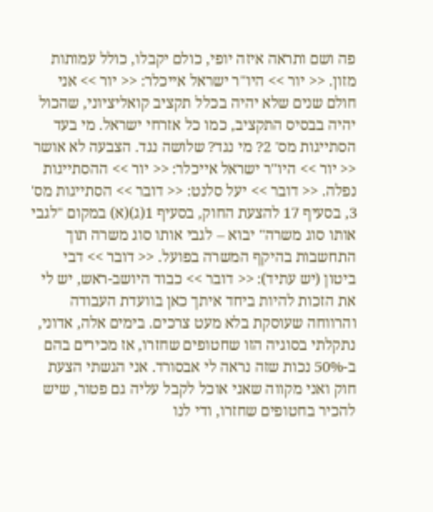פה ושם ותראה איזה יופי, כולם יקבלו, כולל עמותות מזון. << יור >> היו"ר ישראל אייכלר: << יור >> אני חולם שנים שלא יהיה בכלל תקציב קואליציוני, שהכול יהיה בבסיס התקציב, כמו כל אזרחי ישראל. מי בעד הסתייגות מס' 2? מי נגד? שלושה נגד. הצבעה לא אושר << יור >> היו"ר ישראל אייכלר: << יור >> ההסתייגות נפלה. << דובר >> יעל סלנט: << דובר >> הסתייגות מס' 3, בסעיף 17 להצעת החוק, בסעיף 1(ג)(א) במקום "לגבי אותו סוג משרה" יבוא – לגבי אותו סוג משרה תוך התחשבות בהיקף המשרה בפועל. << דובר >> דבי ביטון (יש עתיד): << דובר >> כבוד היושב-ראש, יש לי את הזכות להיות ביחד איתך כאן בוועדת העבודה והרווחה שעוסקת בלא מעט צרכים. בימים אלה, אדוני, נתקלתי בסוגיה הזו שחטופים שחזרו, אז מכירים בהם ב-50% נכות שזה נראה לי אבסורד. אני הגשתי הצעת חוק ואני מקווה שאני אוכל לקבל עליה גם פטור, שיש להכיר בחטופים שחזרו, ודי לנו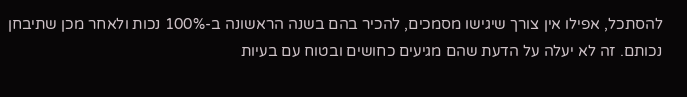להסתכל, אפילו אין צורך שיגישו מסמכים, להכיר בהם בשנה הראשונה ב-100% נכות ולאחר מכן שתיבחן נכותם. זה לא יעלה על הדעת שהם מגיעים כחושים ובטוח עם בעיות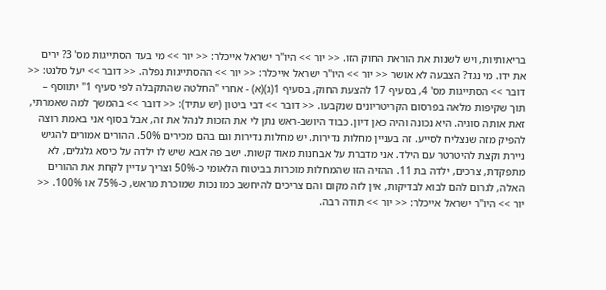בריאותיות, ויש לשנות את הוראת החוק הזו. << יור >> היו"ר ישראל אייכלר: << יור >> מי בעד הסתייגות מס' 3? ירים את ידו. מי נגד? הצבעה לא אושר << יור >> היו"ר ישראל אייכלר: << יור >> ההסתייגות נפלה. << דובר >> יעל סלנט: << דובר >> הסתייגות מס' 4, בסעיף 17 להצעת החוק, בסעיף 1(ג)(א) - אחרי "החלטה שהתקבלה לפי סעיף 1" יתווסף – תוך שקיפות מלאה בפרסום הקריטריונים שנקבעו. << דובר >> דבי ביטון (יש עתיד): << דובר >> בהמשך למה שאמרתי, זאת אותה סוגיה. היא נכונה והיה כאן דיון. כבוד היושב-ראש נתן לי את הזכות לנהל את זה, אבל בסוף אני באמת רוצה להפיק מזה שנצליח לסייע. זה בעניין מחלות נדירות. יש מחלות נדירות וגם בהם מכירים 50%. ההורים אמורים להגיש ניירת וקצת להיטרטר עם הילד. אני מדברת על אבחנות מאוד קשות. ישב פה אבא שיש לו ילדה על כיסא גלגלים, לא מתפקדת, צרכים, ילדה בת 11. ההזיה הזו שהמחלות מוכרות בביטוח הלאומי כ-50% וצריך עדיין לקחת את ההורים האלה, לגרום להם לבוא לבדיקות, אין לזה מקום והם צריכים להיחשב כמו נכות שמוכרת מראש, כ-75% או 100%. << יור >> היו"ר ישראל אייכלר: << יור >> תודה רבה.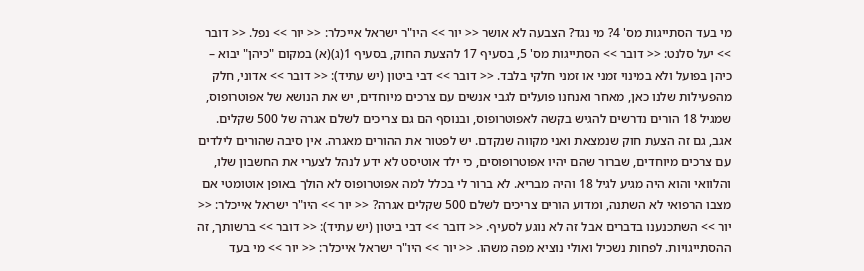מי בעד הסתייגות מס' 4? מי נגד? הצבעה לא אושר << יור >> היו"ר ישראל אייכלר: << יור >> נפל. << דובר >> יעל סלנט: << דובר >> הסתייגות מס' 5, בסעיף 17 להצעת החוק, בסעיף 1(ג)(א) במקום "כיהן" יבוא – כיהן בפועל ולא במינוי זמני או זמני חלקי בלבד. << דובר >> דבי ביטון (יש עתיד): << דובר >> אדוני, חלק מהפעילות שלנו כאן, מאחר ואנחנו פועלים לגבי אנשים עם צרכים מיוחדים, יש את הנושא של אפוטרופוס, שמגיל 18 הורים נדרשים להגיש בקשה לאפוטרופוס, ובנוסף הם גם צריכים לשלם אגרה של 500 שקלים. אגב, גם זה הצעת חוק שנמצאת ואני מקווה שנקדם. יש לפטור את ההורים מאגרה. אין סיבה שהורים לילדים עם צרכים מיוחדים, שברור שהם יהיו אפוטרופוסים, כי ילד אוטיסט לא ידע לנהל לצערי את החשבון שלו, והלוואי והוא היה מגיע לגיל 18 והיה מבריא. לא ברור לי בכלל למה אפוטרופוס לא הולך באופן אוטומטי אם מצבו הרפואי לא השתנה, ומדוע הורים צריכים לשלם 500 שקלים אגרה? << יור >> היו"ר ישראל אייכלר: << יור >> השתכנענו בדברים אבל זה לא נוגע לסעיף. << דובר >> דבי ביטון (יש עתיד): << דובר >> ברשותך, זה ההסתייגויות. לפחות נשכיל ואולי נוציא מפה משהו. << יור >> היו"ר ישראל אייכלר: << יור >> מי בעד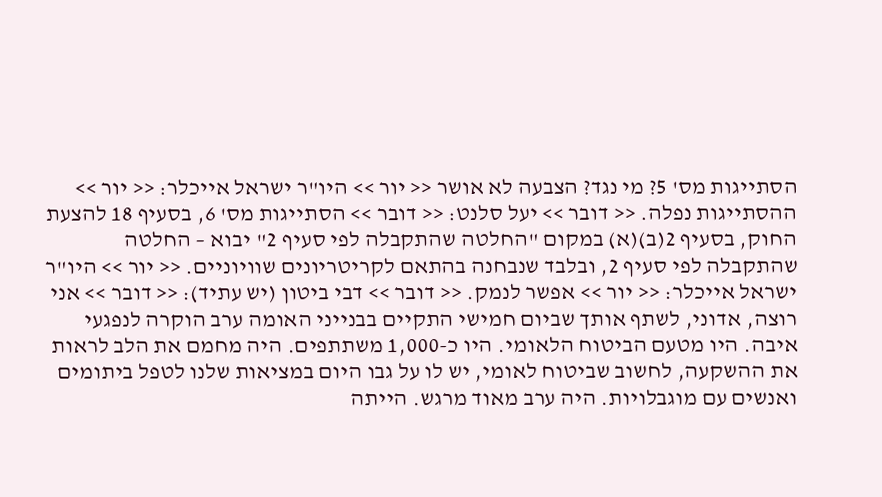הסתייגות מס' 5? מי נגד? הצבעה לא אושר << יור >> היו"ר ישראל אייכלר: << יור >> ההסתייגות נפלה. << דובר >> יעל סלנט: << דובר >> הסתייגות מס' 6, בסעיף 18 להצעת החוק, בסעיף 2(ב)(א) במקום "החלטה שהתקבלה לפי סעיף 2" יבוא – החלטה שהתקבלה לפי סעיף 2, ובלבד שנבחנה בהתאם לקריטריונים שוויוניים. << יור >> היו"ר ישראל אייכלר: << יור >> אפשר לנמק. << דובר >> דבי ביטון (יש עתיד): << דובר >> אני רוצה, אדוני, לשתף אותך שביום חמישי התקיים בבנייני האומה ערב הוקרה לנפגעי איבה. היו מטעם הביטוח הלאומי. היו כ-1,000 משתתפים. היה מחמם את הלב לראות את ההשקעה, לחשוב שביטוח לאומי, יש לו על גבו היום במציאות שלנו לטפל ביתומים ואנשים עם מוגבלויות. היה ערב מאוד מרגש. הייתה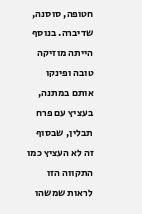חטופה, סוסנה, שדיברה. בנוסף הייתה מוזיקה טובה ופינקו אותם במתנה, בעציץ עם פרח תבלין, שבסוף זה לא העציץ כמו התקווה הזו לראות שמשהו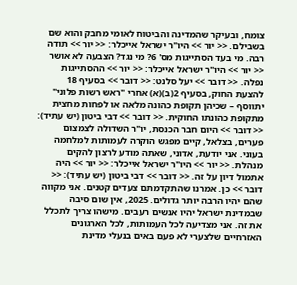צומח, ובעיקר שהמדינה והביטוח לאומי מחבק והוא שם בשבילם. << יור >> היו"ר ישראל אייכלר: << יור >> תודה רבה. מי בעד הסתייגות מס' 6? מי נגד? הצבעה לא אושר << יור >> היו"ר ישראל אייכלר: << יור >> ההסתייגות נפלה. << דובר >> יעל סלנט: << דובר >> בסעיף 18 להצעת החוק, בסעיף 2(ב)(א) אחרי "ראש רשות פלוני" יתווסף – שכיהן תקופת כהונה מלאה או לפחות מחצית מתקופת כהונתו החוקית. << דובר >> דבי ביטון (יש עתיד): << דובר >> היום חבר הכנסת, יו"ר השדולה לצמצום פערים, בצלאל, קיים מפגש הוקרה לעמותות למלחמה בעוני. אני יודעת, אדוני, שאתה מודע לרצון להקים מנהלת. << יור >> היו"ר ישראל אייכלר: << יור >> היה אתמול דיון על זה. << דובר >> דבי ביטון (יש עתיד): << דובר >> כן. אמרנו שהתקדמתם צעדים קטנים. אני מקווה שהם יהיו הרבה יותר גדולים. 2025, אין שום סיבה שבמדינת ישראל יהיו אנשים רעבים. מישהו צריך לתכלל את זה. אני מצדיעה לכל העמותות, לכל הארגונים האזרחיים שלצערי לא פעם באים בנעלי מדינת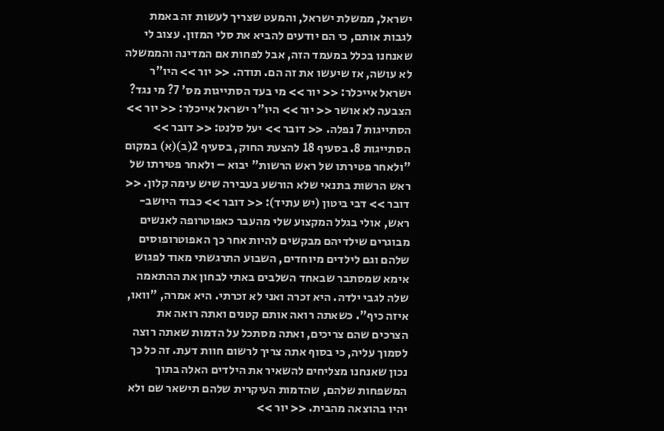ישראל, ממשלת ישראל, והמעט שצריך לעשות זה באמת לגבות אותם, כי הם יודעים להביא את סלי המזון. עצוב לי שאנחנו בכלל במעמד הזה, אבל לפחות אם המדינה והממשלה לא עושה, אז שיעשו את זה הם. תודה. << יור >> היו"ר ישראל אייכלר: << יור >> מי בעד הסתייגות מס' 7? מי נגד? הצבעה לא אושר << יור >> היו"ר ישראל אייכלר: << יור >> הסתייגות 7 נפלה. << דובר >> יעל סלנט: << דובר >> הסתייגות 8. בסעיף 18 להצעת החוק, בסעיף 2(ב)(א) במקום "ולאחר פטירתו של ראש הרשות" יבוא – ולאחר פטירתו של ראש הרשות בתנאי שלא הורשע בעבירה שיש עימה קלון. << דובר >> דבי ביטון (יש עתיד): << דובר >> כבוד היושב-ראש, אולי בגלל המקצוע שלי מהעבר כאפוטרופה לאנשים מבוגרים שילדיהם מבקשים להיות אחר כך האפוטרופוסים שלהם וגם לילדים מיוחדים, השבוע התרגשתי מאוד לפגוש אימא שמסתבר שבאחד השלבים באתי לבחון את ההתאמה שלה לגבי ילדה. היא זכרה ואני לא זכרתי. היא אמרה, "וואו, איזה כיף". כשאתה רואה אותם קטנים ואתה רואה את הצרכים שהם צריכים, ואתה מסתכל על הדמות שאתה רוצה לסמוך עליה, כי בסוף אתה צריך לרשום חוות דעת. זה כל כך נכון שאנחנו מצליחים להשאיר את הילדים האלה בתוך המשפחות שלהם, שהדמות העיקרית שלהם תישאר שם ולא יהיו בהוצאה מהבית. << יור >>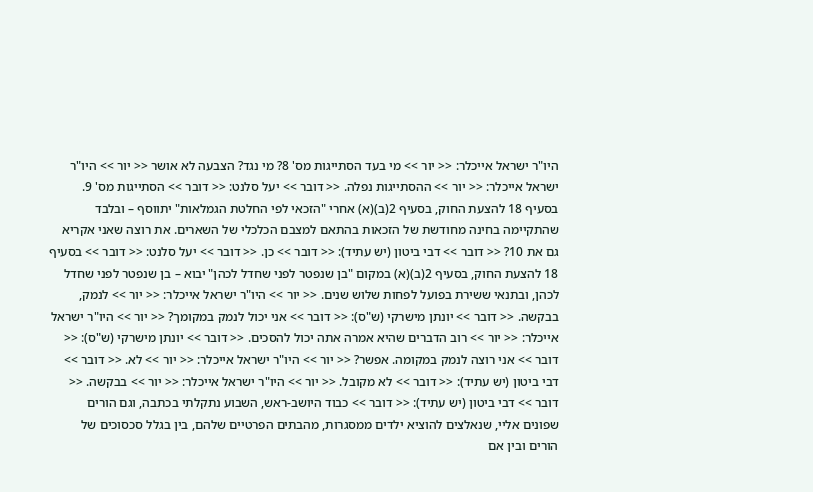היו"ר ישראל אייכלר: << יור >> מי בעד הסתייגות מס' 8? מי נגד? הצבעה לא אושר << יור >> היו"ר ישראל אייכלר: << יור >> ההסתייגות נפלה. << דובר >> יעל סלנט: << דובר >> הסתייגות מס' 9. בסעיף 18 להצעת החוק, בסעיף 2(ב)(א) אחרי "הזכאי לפי החלטת הגמלאות" יתווסף – ובלבד שהתקיימה בחינה מחודשת של הזכאות בהתאם למצבם הכלכלי של השארים. את רוצה שאני אקריא גם את 10? << דובר >> דבי ביטון (יש עתיד): << דובר >> כן. << דובר >> יעל סלנט: << דובר >> בסעיף 18 להצעת החוק, בסעיף 2(ב)(א) במקום "בן שנפטר לפני שחדל לכהן" יבוא – בן שנפטר לפני שחדל לכהן, ובתנאי ששירת בפועל לפחות שלוש שנים. << יור >> היו"ר ישראל אייכלר: << יור >> לנמק, בבקשה. << דובר >> יונתן מישרקי (ש"ס): << דובר >> אני יכול לנמק במקומך? << יור >> היו"ר ישראל אייכלר: << יור >> רוב הדברים שהיא אמרה אתה יכול להסכים. << דובר >> יונתן מישרקי (ש"ס): << דובר >> אני רוצה לנמק במקומה. אפשר? << יור >> היו"ר ישראל אייכלר: << יור >> לא. << דובר >> דבי ביטון (יש עתיד): << דובר >> לא מקובל. << יור >> היו"ר ישראל אייכלר: << יור >> בבקשה. << דובר >> דבי ביטון (יש עתיד): << דובר >> כבוד היושב-ראש, השבוע נתקלתי בכתבה, וגם הורים שפונים אליי, שנאלצים להוציא ילדים ממסגרות, מהבתים הפרטיים שלהם, בין בגלל סכסוכים של הורים ובין אם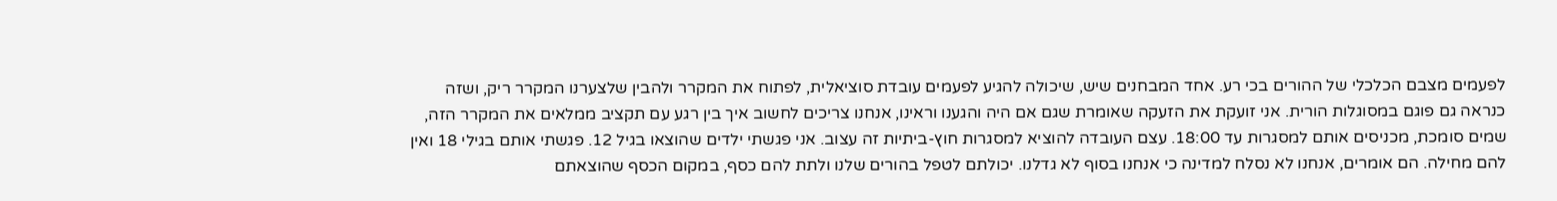לפעמים מצבם הכלכלי של ההורים בכי רע. אחד המבחנים שיש, שיכולה להגיע לפעמים עובדת סוציאלית, לפתוח את המקרר ולהבין שלצערנו המקרר ריק, ושזה כנראה גם פוגם במסוגלות הורית. אני זועקת את הזעקה שאומרת שגם אם היה והגענו וראינו, אנחנו צריכים לחשוב איך בין רגע עם תקציב ממלאים את המקרר הזה, שמים סומכת, מכניסים אותם למסגרות עד 18:00. עצם העובדה להוציא למסגרות חוץ-ביתיות זה עצוב. אני פגשתי ילדים שהוצאו בגיל 12. פגשתי אותם בגילי 18 ואין להם מחילה. הם אומרים, אנחנו לא נסלח למדינה כי אנחנו בסוף לא גדלנו. יכולתם לטפל בהורים שלנו ולתת להם כסף, במקום הכסף שהוצאתם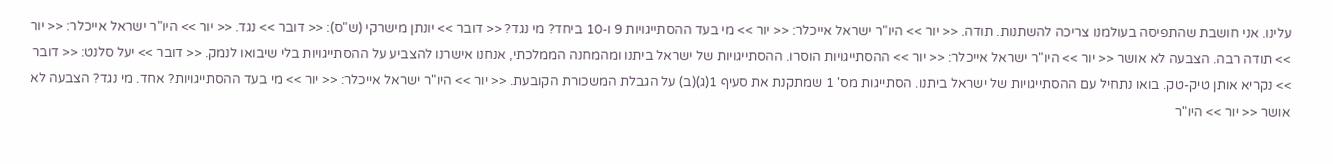עלינו. אני חושבת שהתפיסה בעולמנו צריכה להשתנות. תודה. << יור >> היו"ר ישראל אייכלר: << יור >> מי בעד ההסתייגויות 9 ו-10 ביחד? מי נגד? << דובר >> יונתן מישרקי (ש"ס): << דובר >> נגד. << יור >> היו"ר ישראל אייכלר: << יור >> תודה רבה. הצבעה לא אושר << יור >> היו"ר ישראל אייכלר: << יור >> ההסתייגויות הוסרו. ההסתייגויות של ישראל ביתנו ומהמחנה הממלכתי, אנחנו אישרנו להצביע על ההסתייגויות בלי שיבואו לנמק. << דובר >> יעל סלנט: << דובר >> נקריא אותן טיק-טק. בואו נתחיל עם ההסתייגויות של ישראל ביתנו. הסתייגות מס' 1 שמתקנת את סעיף 1(ג)(ב) על הגבלת המשכורת הקובעת. << יור >> היו"ר ישראל אייכלר: << יור >> מי בעד ההסתייגויות? אחד. מי נגד? הצבעה לא אושר << יור >> היו"ר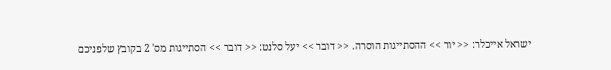ישראל אייכלר: << יור >> ההסתייגות הוסרה. << דובר >> יעל סלנט: << דובר >> הסתייגות מס' 2 בקובץ שלפניכם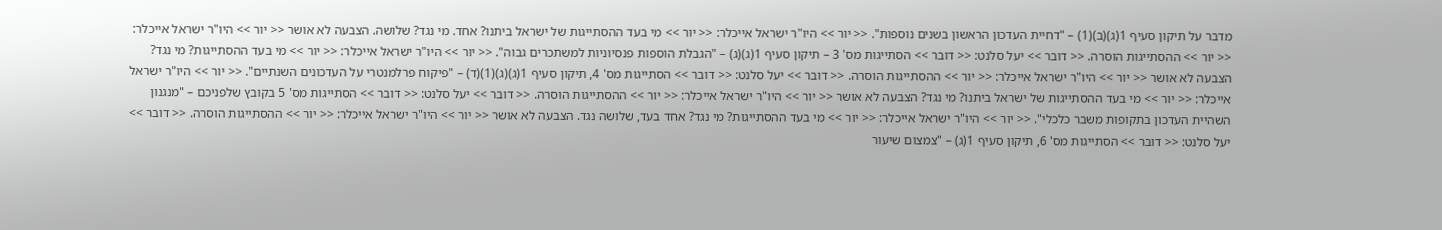מדבר על תיקון סעיף 1(ג)(ב)(1) – "דחיית העדכון הראשון בשנים נוספות". << יור >> היו"ר ישראל אייכלר: << יור >> מי בעד ההסתייגות של ישראל ביתנו? אחד. מי נגד? שלושה. הצבעה לא אושר << יור >> היו"ר ישראל אייכלר: << יור >> ההסתייגות הוסרה. << דובר >> יעל סלנט: << דובר >> הסתייגות מס' 3 – תיקון סעיף 1(ג)(ג) – "הגבלת הוספות פנסיוניות למשתכרים גבוה". << יור >> היו"ר ישראל אייכלר: << יור >> מי בעד ההסתייגות? מי נגד? הצבעה לא אושר << יור >> היו"ר ישראל אייכלר: << יור >> ההסתייגות הוסרה. << דובר >> יעל סלנט: << דובר >> הסתייגות מס' 4, תיקון סעיף 1(ג)(ג)(1)(ד) – "פיקוח פרלמנטרי על העדכונים השנתיים". << יור >> היו"ר ישראל אייכלר: << יור >> מי בעד ההסתייגות של ישראל ביתנו? מי נגד? הצבעה לא אושר << יור >> היו"ר ישראל אייכלר: << יור >> ההסתייגות הוסרה. << דובר >> יעל סלנט: << דובר >> הסתייגות מס' 5 בקובץ שלפניכם – "מנגנון השהיית העדכון בתקופות משבר כלכלי". << יור >> היו"ר ישראל אייכלר: << יור >> מי בעד ההסתייגות? מי נגד? אחד בעד, שלושה נגד. הצבעה לא אושר << יור >> היו"ר ישראל אייכלר: << יור >> ההסתייגות הוסרה. << דובר >> יעל סלנט: << דובר >> הסתייגות מס' 6, תיקון סעיף 1(ג) – "צמצום שיעור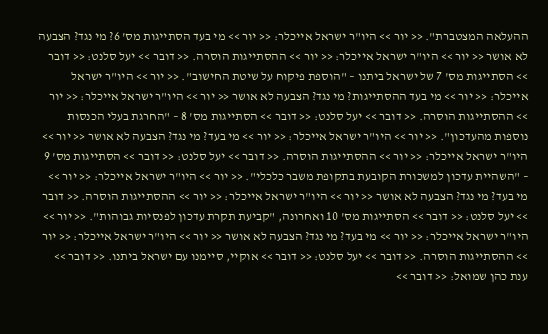ההעלאה המצטברת". << יור >> היו"ר ישראל אייכלר: << יור >> מי בעד הסתייגות מס' 6? מי נגד? הצבעה לא אושר << יור >> היו"ר ישראל אייכלר: << יור >> ההסתייגות הוסרה. << דובר >> יעל סלנט: << דובר >> הסתייגות מס' 7 של ישראל ביתנו – "הוספת פיקוח על שיטת החישוב". << יור >> היו"ר ישראל אייכלר: << יור >> מי בעד ההסתייגות? מי נגד? הצבעה לא אושר << יור >> היו"ר ישראל אייכלר: << יור >> ההסתייגות הוסרה. << דובר >> יעל סלנט: << דובר >> הסתייגות מס' 8 – "החרגת בעלי הכנסות נוספות מהעדכון". << יור >> היו"ר ישראל אייכלר: << יור >> מי בעד? מי נגד? הצבעה לא אושר << יור >> היו"ר ישראל אייכלר: << יור >> ההסתייגות הוסרה. << דובר >> יעל סלנט: << דובר >> הסתייגות מס' 9 – "השהיית עדכון למשכורת הקובעת בתקופת משבר כלכלי". << יור >> היו"ר ישראל אייכלר: << יור >> מי בעד? מי נגד? הצבעה לא אושר << יור >> היו"ר ישראל אייכלר: << יור >> ההסתייגות הוסרה. << דובר >> יעל סלנט: << דובר >> הסתייגות מס' 10 ואחרונה, "קביעת תקרת עדכון לפנסיות גבוהות". << יור >> היו"ר ישראל אייכלר: << יור >> מי בעד? מי נגד? הצבעה לא אושר << יור >> היו"ר ישראל אייכלר: << יור >> ההסתייגות הוסרה. << דובר >> יעל סלנט: << דובר >> אוקיי, סיימנו עם ישראל ביתנו. << דובר >> ענת כהן שמואל: << דובר >>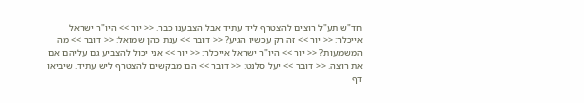חד"ש תע"ל רוצים להצטרף ליד עתיד אבל הצבענו כבר. << יור >> היו"ר ישראל אייכלר: << יור >> זה רק עכשיו הגיע? << דובר >> ענת כהן שמואל: << דובר >> מה המשמעות? << יור >> היו"ר ישראל אייכלר: << יור >> אני יכול להצביע גם עליהם אם את רוצה. << דובר >> יעל סלנט: << דובר >> הם מבקשים להצטרף ליש עתיד. שיביאו דף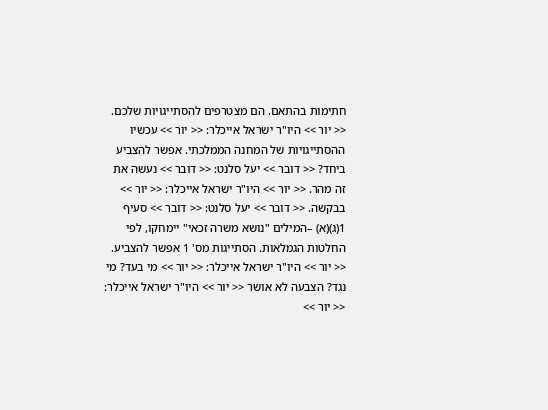חתימות בהתאם. הם מצטרפים להסתייגויות שלכם. << יור >> היו"ר ישראל אייכלר: << יור >> עכשיו ההסתייגויות של המחנה הממלכתי. אפשר להצביע ביחד? << דובר >> יעל סלנט: << דובר >> נעשה את זה מהר. << יור >> היו"ר ישראל אייכלר: << יור >> בבקשה. << דובר >> יעל סלנט: << דובר >> סעיף 1(ג)(א) –המילים "נושא משרה זכאי" יימחקו, לפי החלטות הגמלאות. הסתייגות מס' 1 אפשר להצביע. << יור >> היו"ר ישראל אייכלר: << יור >> מי בעד? מי נגד? הצבעה לא אושר << יור >> היו"ר ישראל אייכלר: << יור >>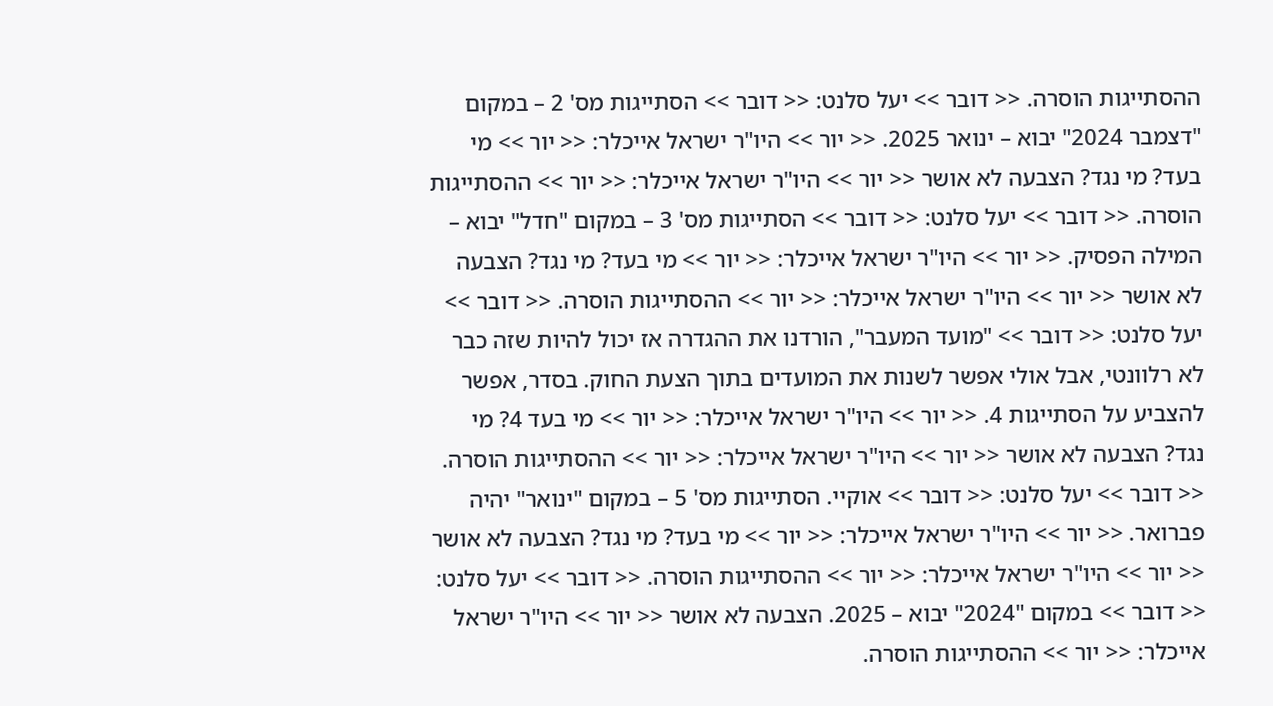ההסתייגות הוסרה. << דובר >> יעל סלנט: << דובר >> הסתייגות מס' 2 – במקום "דצמבר 2024" יבוא – ינואר 2025. << יור >> היו"ר ישראל אייכלר: << יור >> מי בעד? מי נגד? הצבעה לא אושר << יור >> היו"ר ישראל אייכלר: << יור >> ההסתייגות הוסרה. << דובר >> יעל סלנט: << דובר >> הסתייגות מס' 3 – במקום "חדל" יבוא – המילה הפסיק. << יור >> היו"ר ישראל אייכלר: << יור >> מי בעד? מי נגד? הצבעה לא אושר << יור >> היו"ר ישראל אייכלר: << יור >> ההסתייגות הוסרה. << דובר >> יעל סלנט: << דובר >> "מועד המעבר", הורדנו את ההגדרה אז יכול להיות שזה כבר לא רלוונטי, אבל אולי אפשר לשנות את המועדים בתוך הצעת החוק. בסדר, אפשר להצביע על הסתייגות 4. << יור >> היו"ר ישראל אייכלר: << יור >> מי בעד 4? מי נגד? הצבעה לא אושר << יור >> היו"ר ישראל אייכלר: << יור >> ההסתייגות הוסרה. << דובר >> יעל סלנט: << דובר >> אוקיי. הסתייגות מס' 5 – במקום "ינואר" יהיה פברואר. << יור >> היו"ר ישראל אייכלר: << יור >> מי בעד? מי נגד? הצבעה לא אושר << יור >> היו"ר ישראל אייכלר: << יור >> ההסתייגות הוסרה. << דובר >> יעל סלנט: << דובר >> במקום "2024" יבוא – 2025. הצבעה לא אושר << יור >> היו"ר ישראל אייכלר: << יור >> ההסתייגות הוסרה.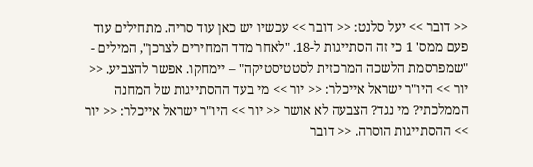<< דובר >> יעל סלנט: << דובר >> עכשיו יש כאן עוד סריה. מתחילים עוד פעם ממס' 1 כי זה הסתייגות ל-18. "לאחר מדד המחירים לצרכן", המילים - "שמפרסמת הלשכה המרכזית לסטטיסטיקה" – יימחקו. אפשר להצביע. << יור >> היו"ר ישראל אייכלר: << יור >> מי בעד ההסתייגות של המחנה הממלכתי? מי נגד? הצבעה לא אושר << יור >> היו"ר ישראל אייכלר: << יור >> ההסתייגות הוסרה. << דובר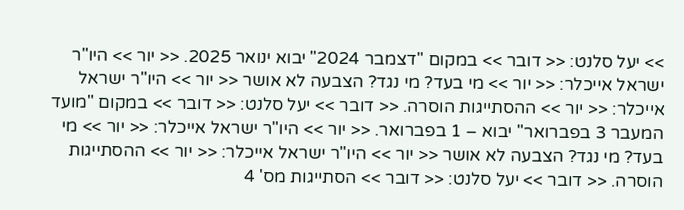>> יעל סלנט: << דובר >> במקום "דצמבר 2024" יבוא ינואר 2025. << יור >> היו"ר ישראל אייכלר: << יור >> מי בעד? מי נגד? הצבעה לא אושר << יור >> היו"ר ישראל אייכלר: << יור >> ההסתייגות הוסרה. << דובר >> יעל סלנט: << דובר >> במקום "מועד המעבר 3 בפברואר" יבוא – 1 בפברואר. << יור >> היו"ר ישראל אייכלר: << יור >> מי בעד? מי נגד? הצבעה לא אושר << יור >> היו"ר ישראל אייכלר: << יור >> ההסתייגות הוסרה. << דובר >> יעל סלנט: << דובר >> הסתייגות מס' 4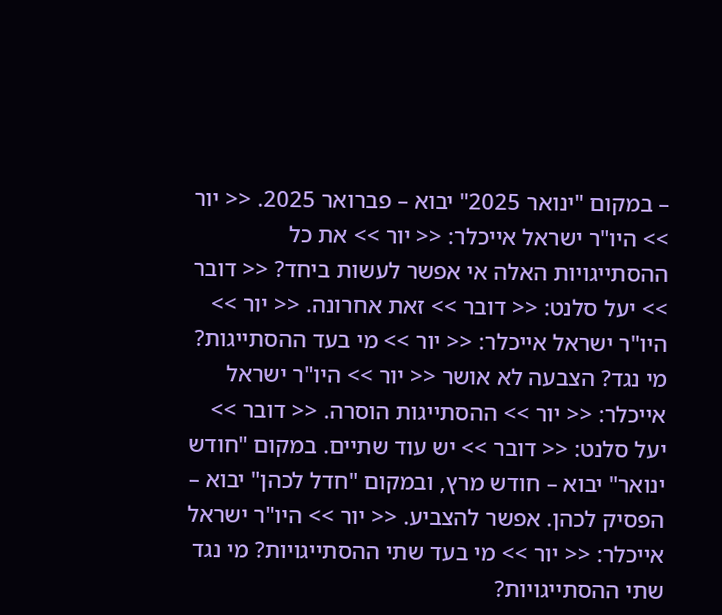– במקום "ינואר 2025" יבוא – פברואר 2025. << יור >> היו"ר ישראל אייכלר: << יור >> את כל ההסתייגויות האלה אי אפשר לעשות ביחד? << דובר >> יעל סלנט: << דובר >> זאת אחרונה. << יור >> היו"ר ישראל אייכלר: << יור >> מי בעד ההסתייגות? מי נגד? הצבעה לא אושר << יור >> היו"ר ישראל אייכלר: << יור >> ההסתייגות הוסרה. << דובר >> יעל סלנט: << דובר >> יש עוד שתיים. במקום "חודש ינואר" יבוא – חודש מרץ, ובמקום "חדל לכהן" יבוא – הפסיק לכהן. אפשר להצביע. << יור >> היו"ר ישראל אייכלר: << יור >> מי בעד שתי ההסתייגויות? מי נגד שתי ההסתייגויות?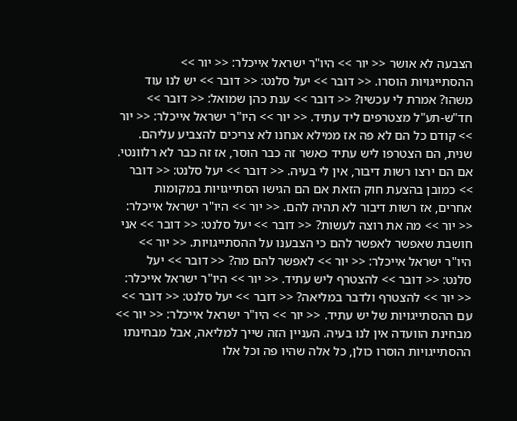הצבעה לא אושר << יור >> היו"ר ישראל אייכלר: << יור >> ההסתייגויות הוסרו. << דובר >> יעל סלנט: << דובר >> יש לנו עוד משהו? אמרת לי עכשיו? << דובר >> ענת כהן שמואל: << דובר >> חד"ש-תע"ל מצטרפים ליד עתיד. << יור >> היו"ר ישראל אייכלר: << יור >> קודם כל הם לא פה אז ממילא אנחנו לא צריכים להצביע עליהם. שנית, הם הצטרפו ליש עתיד כאשר זה כבר הוסר, אז זה כבר לא רלוונטי. אם הם ירצו רשות דיבור, אין לי בעיה. << דובר >> יעל סלנט: << דובר >> כמובן בהצעת חוק הזאת אם הם הגישו הסתייגויות במקומות אחרים, אז רשות דיבור לא תהיה להם. << יור >> היו"ר ישראל אייכלר: << יור >> מה את רוצה לעשות? << דובר >> יעל סלנט: << דובר >> אני חושבת שאפשר לאפשר להם כי הצבענו על ההסתייגויות. << יור >> היו"ר ישראל אייכלר: << יור >> לאפשר להם מה? << דובר >> יעל סלנט: << דובר >> להצטרף ליש עתיד. << יור >> היו"ר ישראל אייכלר: << יור >> להצטרף ולדבר במליאה? << דובר >> יעל סלנט: << דובר >> עם ההסתייגויות של יש עתיד. << יור >> היו"ר ישראל אייכלר: << יור >> מבחינת הוועדה אין לנו בעיה. העניין הזה שייך למליאה, אבל מבחינתו ההסתייגויות הוסרו כולן, כל אלה שהיו פה וכל אלו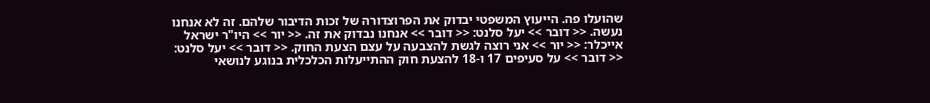שהועלו פה. הייעוץ המשפטי יבדוק את הפרוצדורה של זכות הדיבור שלהם. זה לא אנחנו נעשה. << דובר >> יעל סלנט: << דובר >> אנחנו נבדוק את זה. << יור >> היו"ר ישראל אייכלר: << יור >> אני רוצה לגשת להצבעה על עצם הצעת החוק. << דובר >> יעל סלנט: << דובר >> על סעיפים 17 ו-18 להצעת חוק ההתייעלות הכלכלית בנוגע לנושאי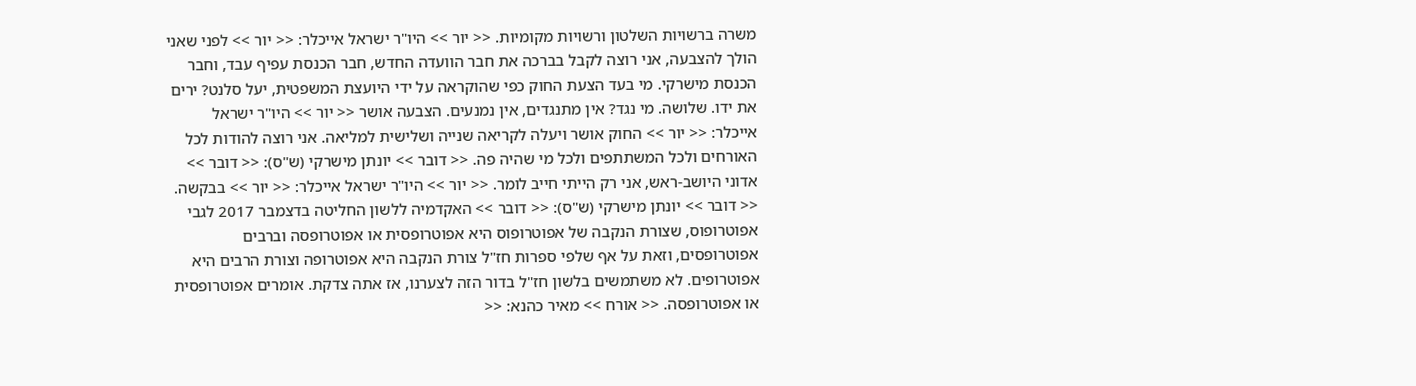משרה ברשויות השלטון ורשויות מקומיות. << יור >> היו"ר ישראל אייכלר: << יור >> לפני שאני הולך להצבעה, אני רוצה לקבל בברכה את חבר הוועדה החדש, חבר הכנסת עפיף עבד, וחבר הכנסת מישרקי. מי בעד הצעת החוק כפי שהוקראה על ידי היועצת המשפטית, יעל סלנט? ירים את ידו. שלושה. מי נגד? אין מתנגדים, אין נמנעים. הצבעה אושר << יור >> היו"ר ישראל אייכלר: << יור >> החוק אושר ויעלה לקריאה שנייה ושלישית למליאה. אני רוצה להודות לכל האורחים ולכל המשתתפים ולכל מי שהיה פה. << דובר >> יונתן מישרקי (ש"ס): << דובר >> אדוני היושב-ראש, אני רק הייתי חייב לומר. << יור >> היו"ר ישראל אייכלר: << יור >> בבקשה. << דובר >> יונתן מישרקי (ש"ס): << דובר >> האקדמיה ללשון החליטה בדצמבר 2017 לגבי אפוטרופוס, שצורת הנקבה של אפוטרופוס היא אפוטרופסית או אפוטרופסה וברבים אפוטרופסים, וזאת על אף שלפי ספרות חז"ל צורת הנקבה היא אפוטרופה וצורת הרבים היא אפוטרופים. לא משתמשים בלשון חז"ל בדור הזה לצערנו, אז אתה צדקת. אומרים אפוטרופסית או אפוטרופסה. << אורח >> מאיר כהנא: <<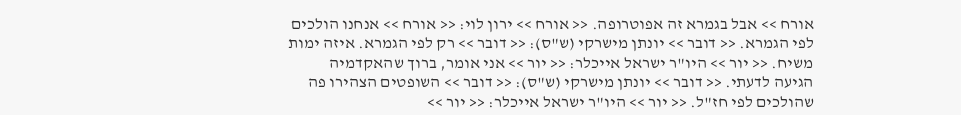אורח >> אבל בגמרא זה אפוטרופה. << אורח >> ירון לוי: << אורח >> אנחנו הולכים לפי הגמרא. << דובר >> יונתן מישרקי (ש"ס): << דובר >> רק לפי הגמרא. איזה ימות משיח. << יור >> היו"ר ישראל אייכלר: << יור >> אני אומר, ברוך שהאקדמיה הגיעה לדעתי. << דובר >> יונתן מישרקי (ש"ס): << דובר >> השופטים הצהירו פה שהולכים לפי חז"ל. << יור >> היו"ר ישראל אייכלר: << יור >>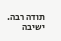תודה רבה. ישיבה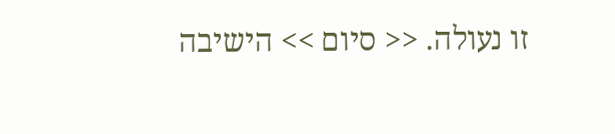זו נעולה. << סיום >> הישיבה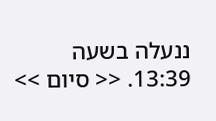ננעלה בשעה 13:39. << סיום >>